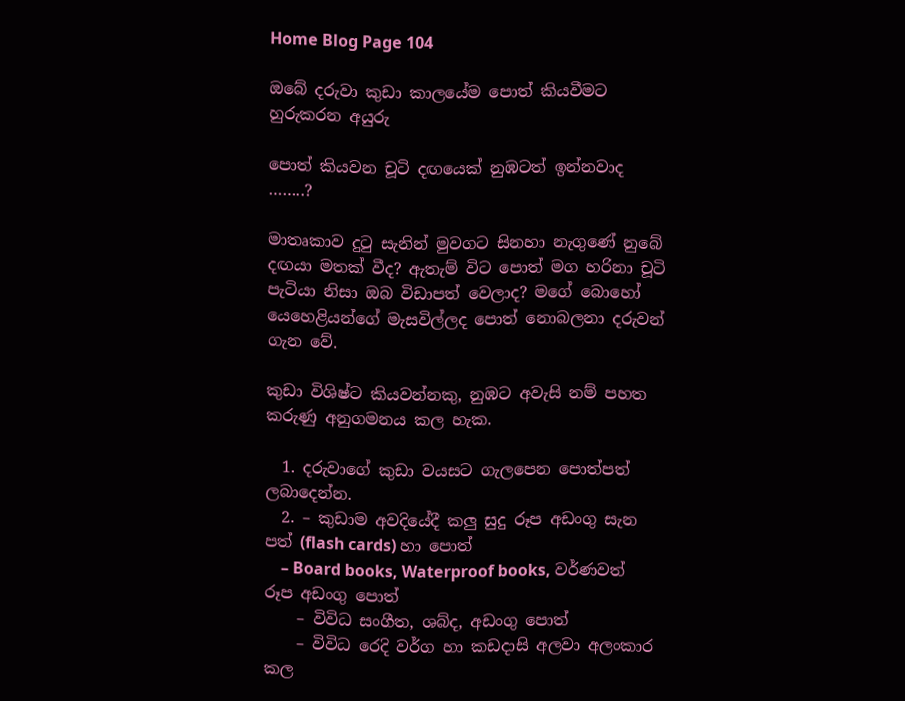Home Blog Page 104

ඔබේ දරුවා කුඩා කාලයේම පොත් කියවීමට හුරුකරන අයුරු

පොත් කියවන චූටි දඟයෙක් නුඹටත් ඉන්නවාද ……..?

මාතෘකාව දුටු සැනින් මුවගට සිනහා නැගුණේ නුබේ දඟයා මතක් වීද? ඇතැම් විට පොත් මග හරිනා චූටි පැටියා නිසා ඔබ විඩාපත් වෙලාද? මගේ බොහෝ යෙහෙළියන්ගේ මැසවිල්ලද පොත් නොබලනා දරුවන් ගැන වේ.

කුඩා විශිෂ්ට කියවන්නකු, නුඹට අවැසි නම් පහත කරුණු අනුගමනය කල හැක.

  1. දරුවාගේ කුඩා වයසට ගැලපෙන පොත්පත් ලබාදෙන්න.
  2. – කුඩාම අවදියේදී කලු සුදු රූප අඩංගු සැන පත් (flash cards) හා පොත්
    – Board books, Waterproof books, වර්ණවත් රූප අඩංගු පොත්
    – විවිධ සංගීත, ශබ්ද, අඩංගු පොත්
    – විවිධ රෙදි වර්ග හා කඩදාසි අලවා අලංකාර කල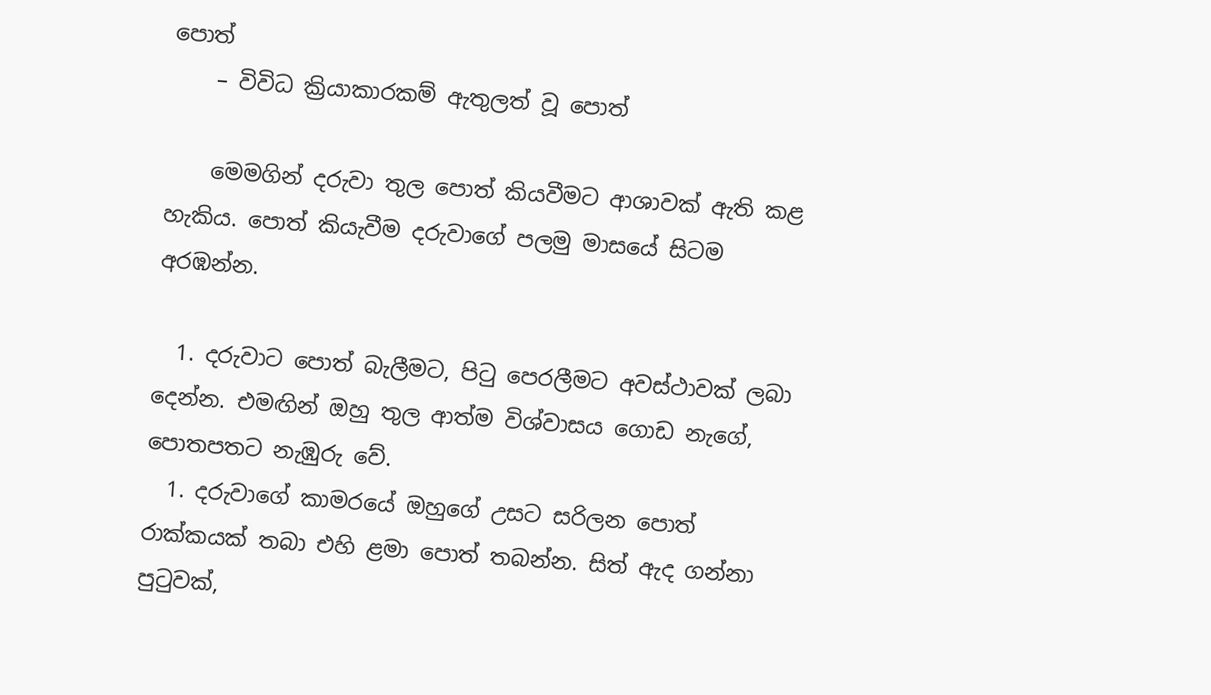පොත්
    – විවිධ ක්‍රියාකාරකම් ඇතුලත් වූ පොත්

    මෙමගින් දරුවා තුල පොත් කියවීමට ආශාවක් ඇති කළ හැකිය. පොත් කියැවීම දරුවාගේ පලමු මාසයේ සිටම අරඹන්න.

  1. දරුවාට පොත් බැලීමට, පිටු පෙරලීමට අවස්ථාවක් ලබා දෙන්න. එමඟින් ඔහු තුල ආත්ම විශ්වාසය ගොඩ නැගේ, පොතපතට නැඹුරු වේ.
  1. දරුවාගේ කාමරයේ ඔහුගේ උසට සරිලන පොත් රාක්කයක් තබා එහි ළමා පොත් තබන්න. සිත් ඇද ගන්නා පුටුවක්,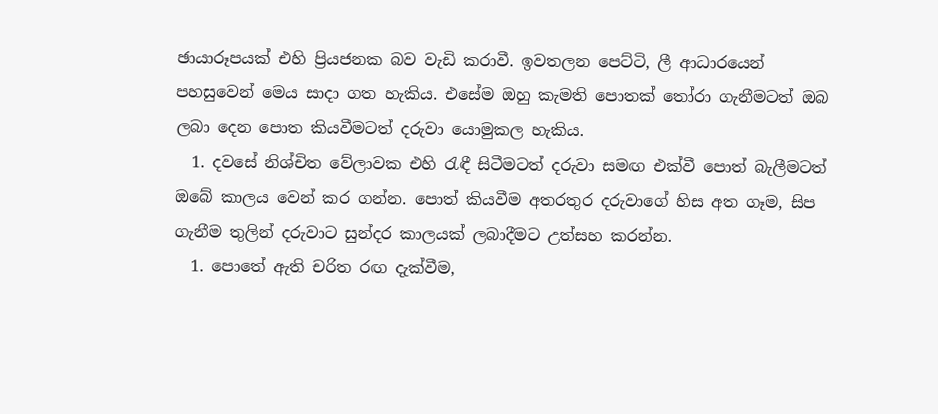ඡායාරූපයක් එහි ප්‍රියජනක බව වැඩි කරාවී. ඉවතලන පෙට්ටි, ලී ආධාරයෙන් පහසුවෙන් මෙය සාදා ගත හැකිය. එසේම ඔහු කැමති පොතක් තෝරා ගැනීමටත් ඔබ ලබා දෙන පොත කියවීමටත් දරුවා යොමුකල හැකිය.
  1. දවසේ නිශ්චිත වේලාවක එහි රැඳී සිටීමටත් දරුවා සමඟ එක්වී පොත් බැලීමටත් ඔබේ කාලය වෙන් කර ගන්න. පොත් කියවීම අතරතුර දරුවාගේ හිස අත ගෑම, සිප ගැනීම තුලින් දරුවාට සුන්දර කාලයක් ලබාදීමට උත්සහ කරන්න.
  1. පොතේ ඇති චරිත රඟ දැක්වීම,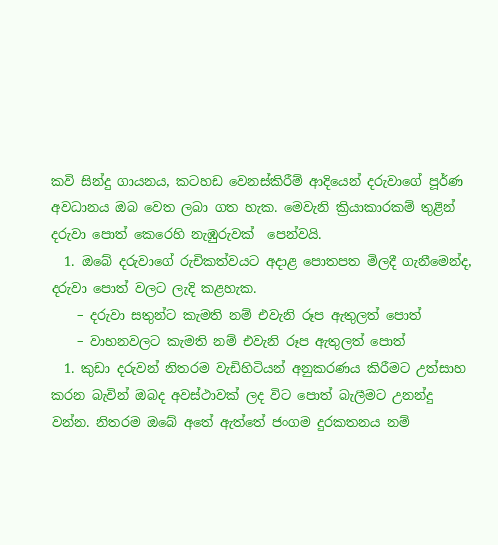කවි සින්දු ගායනය, කටහඩ වෙනස්කිරීම් ආදියෙන් දරුවාගේ පූර්ණ අවධානය ඔබ වෙත ලබා ගත හැක. මෙවැනි ක්‍රියාකාරකම් තුළින් දරුවා පොත් කෙරෙහි නැඹුරුවක්  පෙන්වයි.
  1. ඔබේ දරුවාගේ රුචිකත්වයට අදාළ පොතපත මිලදී ගැනීමෙන්ද, දරුවා පොත් වලට ලැදි කළහැක.
    – දරුවා සතුන්ට කැමති නම් එවැනි රූප ඇතුලත් පොත්
    – වාහනවලට කැමති නම් එවැනි රූප ඇතුලත් පොත්
  1. කුඩා දරුවන් නිතරම වැඩිහිටියන් අනුකරණය කිරීමට උත්සාහ කරන බැවින් ඔබද අවස්ථාවක් ලද විට පොත් බැලීමට උනන්දු වන්න. නිතරම ඔබේ අතේ ඇත්තේ ජංගම දුරකතනය නම්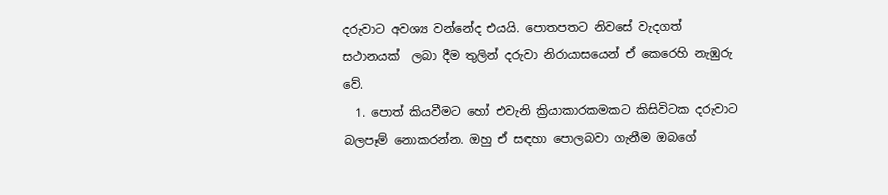දරුවාට අවශ්‍ය වන්නේද එයයි. පොතපතට නිවසේ වැදගත් සථානයක්  ලබා දීම තුලින් දරුවා නිරායාසයෙන් ඒ කෙරෙහි නැඹුරු වේ.
  1. පොත් කියවීමට හෝ එවැනි ක්‍රියාකාරකමකට කිසිවිටක දරුවාට බලපෑම් නොකරන්න. ඔහු ඒ සඳහා පොලබවා ගැනීම ඔබගේ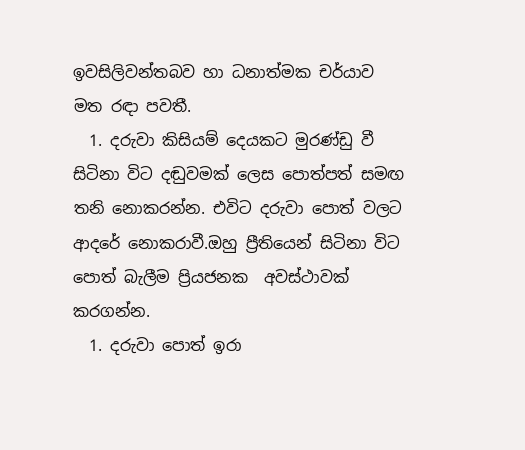ඉවසිලිවන්තබව හා ධනාත්මක චර්යාව මත රඳා පවතී.
  1. දරුවා කිසියම් දෙයකට මුරණ්ඩු වී සිටිනා විට දඬුවමක් ලෙස පොත්පත් සමඟ තනි නොකරන්න. එවිට දරුවා පොත් වලට ආදරේ නොකරාවී.ඔහු ප්‍රීතියෙන් සිටිනා විට පොත් බැලීම ප්‍රියජනක  අවස්ථාවක්  කරගන්න.
  1. දරුවා පොත් ඉරා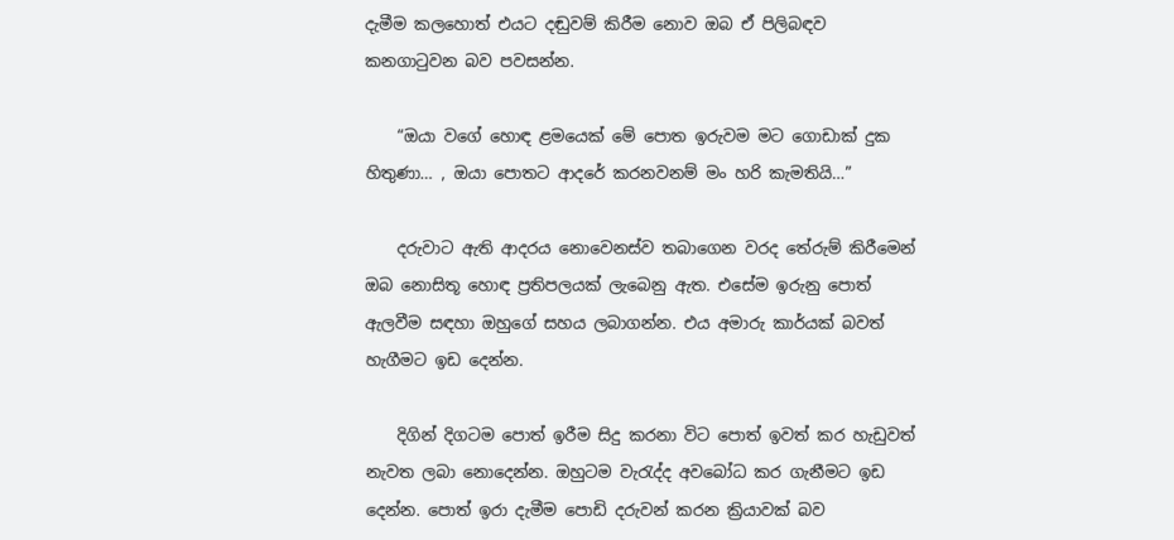දැමීම කලහොත් එයට දඬුවම් කිරීම නොව ඔබ ඒ පිලිබඳව කනගාටුවන බව පවසන්න.

    “ඔයා වගේ හොඳ ළමයෙක් මේ පොත ඉරුවම මට ගොඩාක් දුක හිතුණා… , ඔයා පොතට ආදරේ කරනවනම් මං හරි කැමතියි…”

    දරුවාට ඇති ආදරය නොවෙනස්ව තබාගෙන වරද තේරුම් කිරීමෙන් ඔබ නොසිතූ හොඳ ප්‍රතිපලයක් ලැබෙනු ඇත. එසේම ඉරුනු පොත් ඇලවීම සඳහා ඔහුගේ සහය ලබාගන්න. එය අමාරු කාර්යක් බවත් හැගීමට ඉඩ දෙන්න.

    දිගින් දිගටම පොත් ඉරීම සිදු කරනා විට පොත් ඉවත් කර හැඩුවත් නැවත ලබා නොදෙන්න. ඔහුටම වැරැද්ද අවබෝධ කර ගැනීමට ඉඩ දෙන්න. පොත් ඉරා දැමීම පොඩි දරුවන් කරන ක්‍රියාවක් බව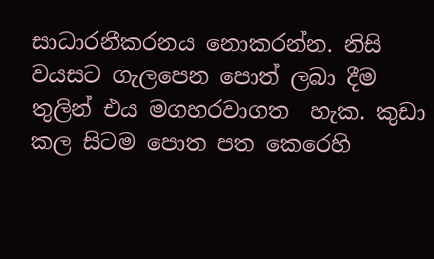සාධාරනීකරනය නොකරන්න. නිසි වයසට ගැලපෙන පොත් ලබා දීම තුලින් එය මගහරවාගත  හැක. කුඩා කල සිටම පොත පත කෙරෙහි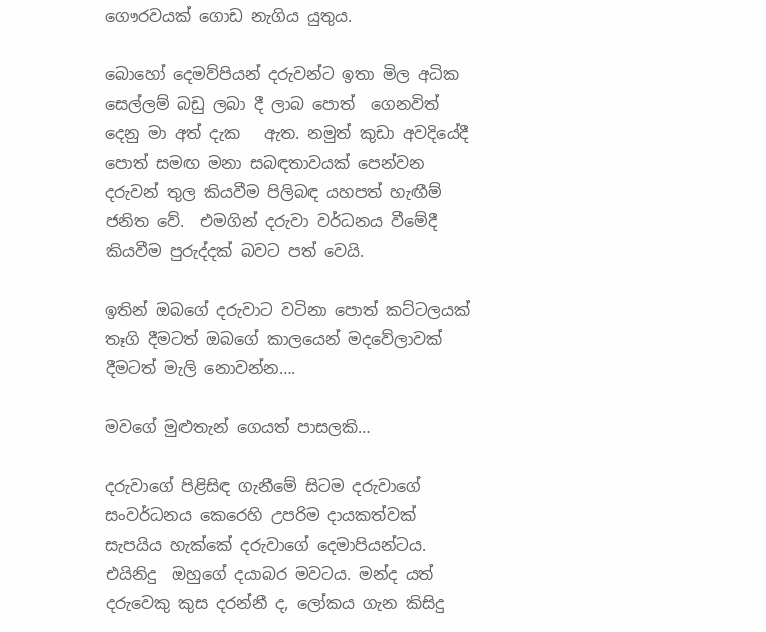ගෞරවයක් ගොඩ නැගිය යුතුය.

බොහෝ දෙමව්පියන් දරුවන්ට ඉතා මිල අධික සෙල්ලම් බඩු ලබා දී ලාබ පොත්  ගෙනවිත් දෙනු මා අත් දැක   ඇත. නමුත් කුඩා අවදියේදී පොත් සමඟ මනා සබඳතාවයක් පෙන්වන දරුවන් තුල කියවීම පිලිබඳ යහපත් හැඟීම් ජනිත වේ.  එමගින් දරුවා වර්ධනය වීමේදී කියවීම පුරුද්දක් බවට පත් වෙයි.

ඉතින් ඔබගේ දරුවාට වටිනා පොත් කට්ටලයක් තෑගි දීමටත් ඔබගේ කාලයෙන් මදවේලාවක් දීමටත් මැලි නොවන්න….

මවගේ මුළුතැන් ගෙයත් පාසලකි…

දරුවාගේ පිළිසිඳ ගැනීමේ සිටම දරුවාගේ සංවර්ධනය කෙරෙහි උපරිම දායකත්වක් සැපයිය හැක්කේ දරුවාගේ දෙමාපියන්ටය. එයිනිදු  ඔහුගේ දයාබර මවටය. මන්ද යත් දරුවෙකු කුස දරන්නී ද, ලෝකය ගැන කිසිදු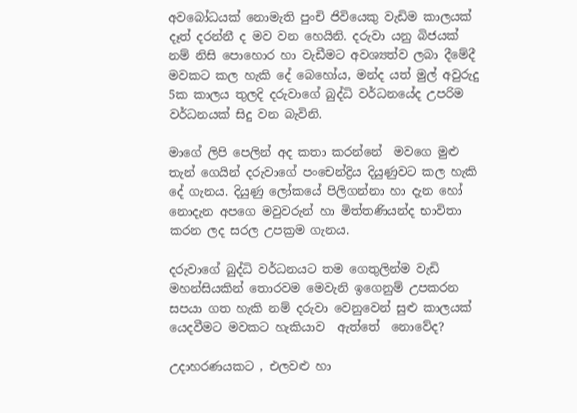අවබෝධයක් නොමැති පුංචි ජිවියෙකු වැඩිම කාලයක් දෑත් දරන්නී ද මව වන හෙයිනි. දරුවා යනු බිජයක් නම් නිසි පොහොර හා වැඩීමට අවශ්‍යත්ව ලබා දීමේදී මවකට කල හැකි දේ බෙහෝය, මන්ද යත් මුල් අවුරුදු 5ක කාලය තුලදි දරුවාගේ බුද්ධි වර්ධනයේද උපරිම වර්ධනයක් සිදු වන බැවිනි.

මාගේ ලිපි පෙලින් අද කතා කරන්නේ  මවගෙ මුළු තැන් ගෙයින් දරුවාගේ පංචෙන්ද්‍රිය දියුණුවට කල හැකි දේ ගැනය. දියුණු ලෝකයේ පිලිගන්නා හා දැන හෝ නොදැන අපගෙ මවුවරුන් හා මිත්තණියන්ද භාවිතා කරන ලද සරල උපක්‍රම ගැනය.

දරුවාගේ බුද්ධි වර්ධනයට තම ගෙතුලින්ම වැඩි මහන්සියකින් තොරවම මෙවැනි ඉගෙනුම් උපකරන සපයා ගත හැකි නම් දරුවා වෙනුවෙන් සුළු කාලයක් යෙදවීමට මවකට හැකියාව  ඇත්තේ  නොවේද?

උදාහරණයකට , එලවළු හා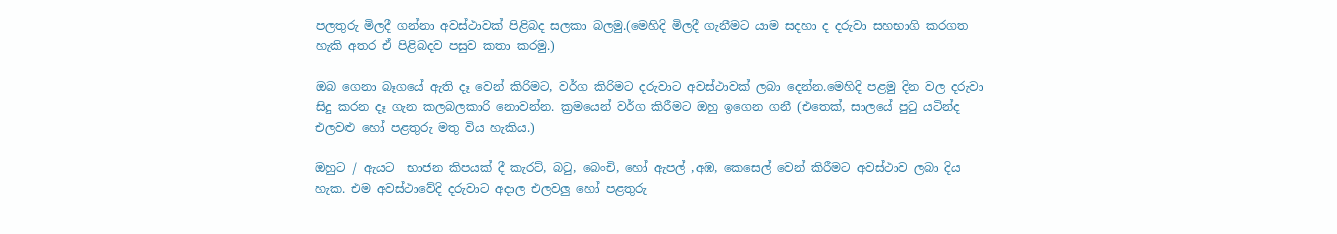පලතුරු මිලදී ගන්නා අවස්ථාවක් පිළිබද සලකා බලමු.(මෙහිදි මිලදී ගැනීමට යාම සදහා ද දරුවා සහභාගි කරගත හැකි අතර ඒ පිළිබදව පසුව කතා කරමු.)

ඔබ ගෙනා බෑගයේ ඇති දෑ වෙන් කිරිමට, වර්ග කිරිමට දරුවාට අවස්ථාවක් ලබා දෙන්න.මෙහිදි පළමු දින වල දරුවා සිදු කරන දෑ ගැන කලබලකාරි නොවන්න. ක්‍රමයෙන් වර්ග කිරීමට ඔහු ඉගෙන ගනී (එතෙක්, සාලයේ පුටු යටින්ද එලවළු හෝ පළතුරු මතු විය හැකිය.)

ඔහුට / ඇයට  භාජන කිපයක් දී කැරට්, බටු, බෙංචි, හෝ ඇපල් ,අඹ, කෙසෙල් වෙන් කිරීමට අවස්ථාව ලබා දිය හැක. එම අවස්ථාවේදි දරුවාට අදාල එලවලු හෝ පළතුරු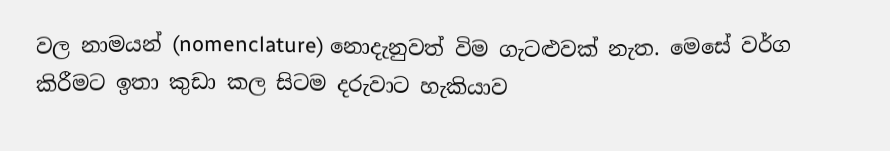වල නාමයන් (nomenclature) නොදැනුවත් විම ගැටළුවක් නැත. මෙසේ වර්ග කිරීමට ඉතා කුඩා කල සිටම දරුවාට හැකියාව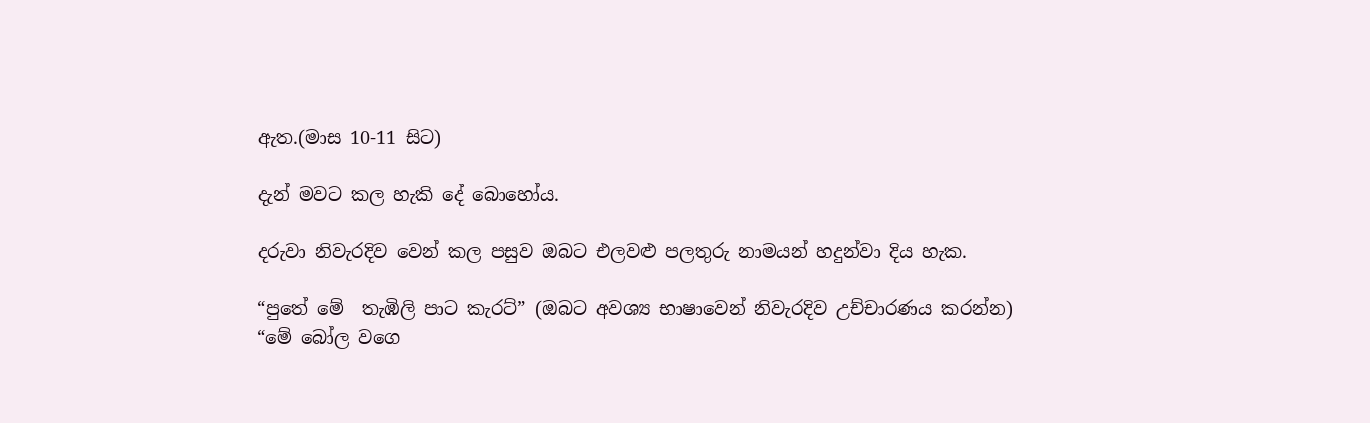ඇත.(මාස 10-11 සිට)

දැන් මවට කල හැකි දේ බොහෝය.

දරුවා නිවැරදිව වෙන් කල පසුව ඔබට එලවළු පලතුරු නාමයන් හදුන්වා දිය හැක.

“පුතේ මේ  තැඹිලි පාට කැරට්” (ඔබට අවශ්‍ය භාෂාවෙන් නිවැරදිව උච්චාරණය කරන්න)
“මේ බෝල වගෙ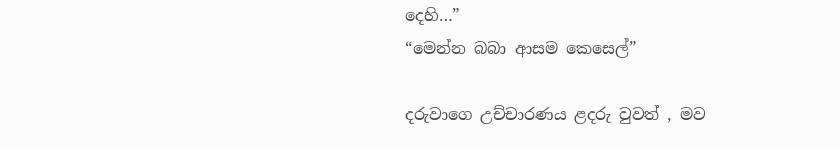දෙහි…”
“මෙන්න බබා ආසම කෙසෙල්”

දරුවාගෙ උච්චාරණය ළදරු වුවත් , මව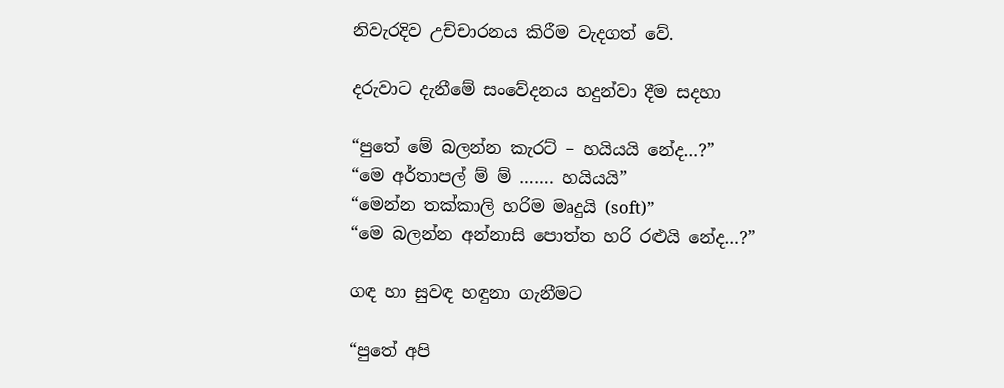නිවැරදිව උච්චාරනය කිරීම වැදගත් වේ.

දරුවාට දැනීමේ සංවේදනය හදුන්වා දීම සදහා

“පුතේ මේ බලන්න කැරට් – හයියයි නේද…?”
“මෙ අර්තාපල් ම් ම් ……. හයියයි”
“මෙන්න තක්කාලි හරිම මෘදුයි (soft)”
“මෙ බලන්න අන්නාසි පොත්ත හරි රළුයි නේද…?”

ගඳ හා සුවඳ හඳුනා ගැනීමට

“පුතේ අපි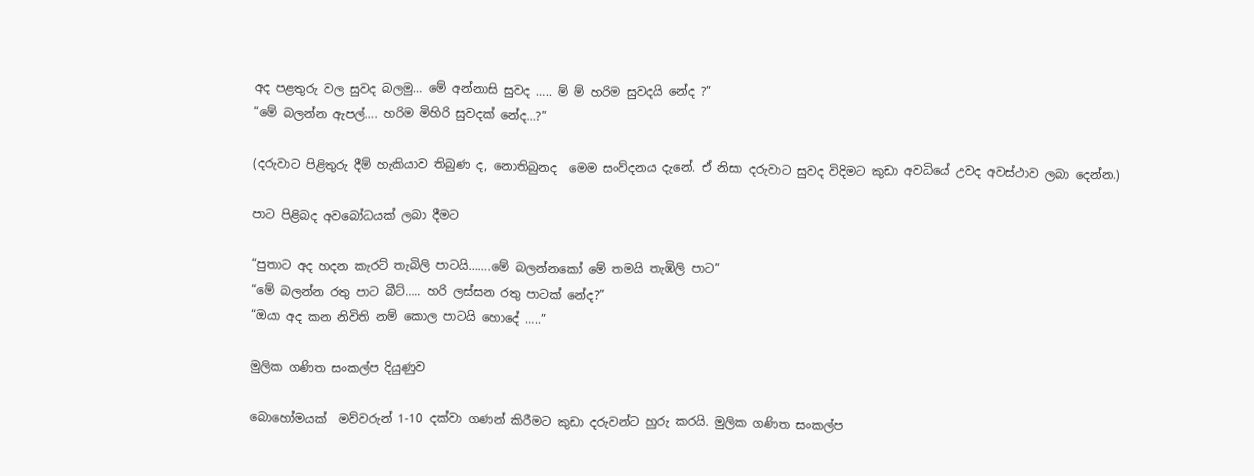අද පළතුරු වල සුවද බලමු… මේ අන්නාසි සුවද ….. ම් ම් හරිම සුවදයි නේද ?”
“මේ බලන්න ඇපල්…. හරිම මිහිරි සුවදක් නේද…?”

(දරුවාට පිළිතුරු දීම් හැකියාව තිබුණ ද, නොතිබුනද  මෙම සංව්දනය දැනේ. ඒ නිසා දරුවාට සුවද විදිමට කුඩා අවධියේ උවද අවස්ථාව ලබා දෙන්න.)

පාට පිළිබද අවබෝධයක් ලබා දීමට

“පුතාට අද හදන කැරට් තැබිලි පාටයි…….මේ බලන්නකෝ මේ තමයි තැඹිලි පාට”
“මේ බලන්න රතු පාට බීට්….. හරි ලස්සන රතු පාටක් නේද?”
“ඔයා අද කන නිවිති නම් කොල පාටයි හොදේ …..”

මුලික ගණිත සංකල්ප දියුණුව

බොහෝමයක්  මව්වරුන් 1-10 දක්වා ගණන් කිරීමට කුඩා දරුවන්ට හුරු කරයි. මුලික ගණිත සංකල්ප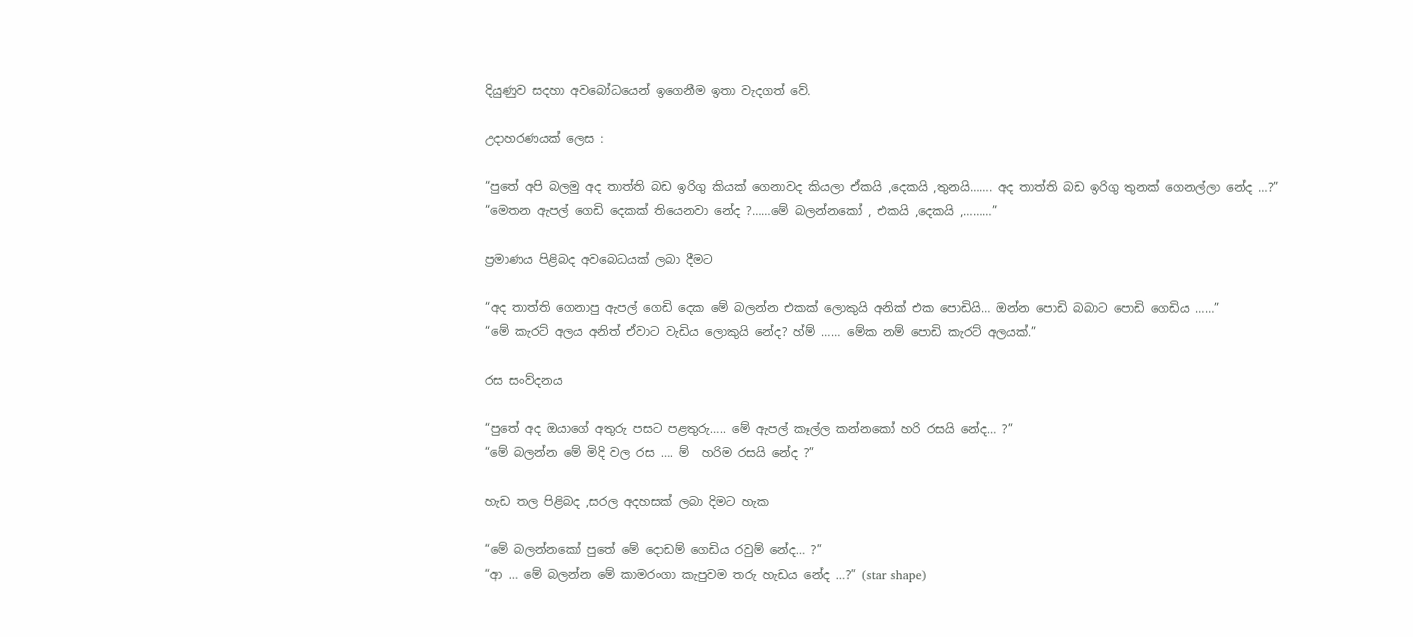දියුණුව සදහා අවබෝධයෙන් ඉගෙනීම ඉතා වැදගත් වේ.

උදාහරණයක් ලෙස :

“පුතේ අපි බලමු අද තාත්ති බඩ ඉරිගු කියක් ගෙනාවද කියලා ඒකයි ,දෙකයි ,තුනයි……. අද තාත්ති බඩ ඉරිගු තුනක් ගෙනල්ලා නේද …?”
“මෙතන ඇපල් ගෙඩි දෙකක් තියෙනවා නේද ?……මේ බලන්නකෝ , එකයි ,දෙකයි ,………”

ප්‍රමාණය පිළිබද අවබෙධයක් ලබා දීමට

“අද තාත්ති ගෙනාපු ඇපල් ගෙඩි දෙක මේ බලන්න එකක් ලොකුයි අනික් එක පොඩියි… ඔන්න පොඩි බබාට පොඩි ගෙඩිය ……”
“මේ කැරට් අලය අනිත් ඒවාට වැඩිය ලොකුයි නේද? හ්ම් …… මේක නම් පොඩි කැරට් අලයක්.”

රස සංව්දනය

“පුතේ අද ඔයාගේ අතුරු පසට පළතුරු….. මේ ඇපල් කෑල්ල කන්නකෝ හරි රසයි නේද… ?”
“මේ බලන්න මේ මිදි වල රස …. ම්  හරිම රසයි නේද ?”

හැඩ තල පිළිබද ,සරල අදහසක් ලබා දිමට හැක

“මේ බලන්නකෝ පුතේ මේ දොඩම් ගෙඩිය රවුම් නේද… ?”
“ආ … මේ බලන්න මේ කාමරංගා කැපුවම තරු හැඩය නේද …?” (star shape)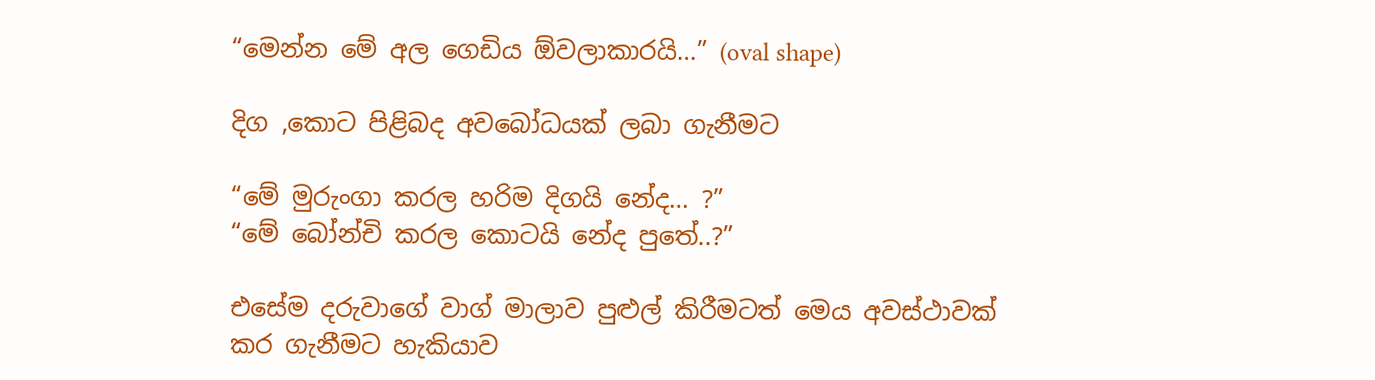“මෙන්න මේ අල ගෙඩිය ඕවලාකාරයි…” (oval shape)

දිග ,කොට පිළිබද අවබෝධයක් ලබා ගැනීමට

“මේ මුරුංගා කරල හරිම දිගයි නේද… ?”
“මේ බෝන්චි කරල කොටයි නේද පුතේ..?”

එසේම දරුවාගේ වාග් මාලාව පුළුල් කිරීමටත් මෙය අවස්ථාවක් කර ගැනීමට හැකියාව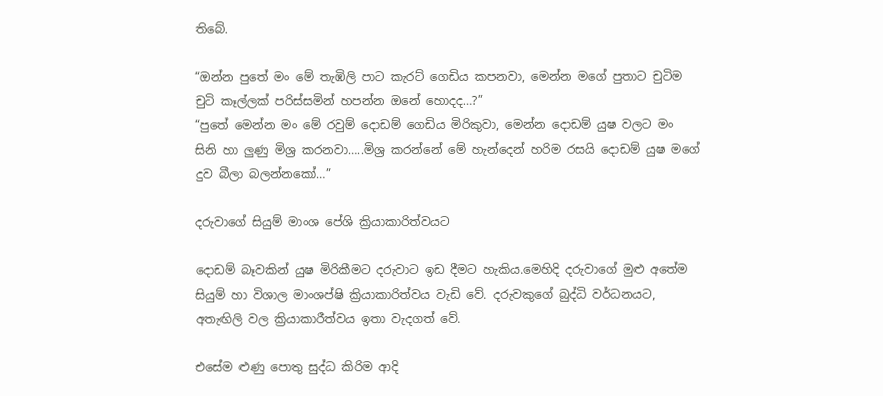තිබේ.

“ඔන්න පුතේ මං මේ තැඹිලි පාට කැරට් ගෙඩිය කපනවා, මෙන්න මගේ පුතාට චුටිම චුටි කෑල්ලක් පරිස්සමින් හපන්න ඔනේ හොදද…?”
“පුතේ මෙන්න මං මේ රවුම් දොඩම් ගෙඩිය මිරිකුවා, මෙන්න දොඩම් යුෂ වලට මං සිනි හා ලුණු මිශ්‍ර කරනවා…..මිශ්‍ර කරන්නේ මේ හැන්දෙන් හරිම රසයි දොඩම් යුෂ මගේ දුව බීලා බලන්නකෝ…”

දරුවාගේ සියුම් මාංශ පේශි ක්‍රියාකාරිත්වයට

දොඩම් බෑවකින් යුෂ මිරිකීමට දරුවාට ඉඩ දීමට හැකිය.මෙහිදි දරුවාගේ මුළු අතේම සියුම් හා විශාල මාංශප්ෂි ක්‍රියාකාරිත්වය වැඩි වේ. දරුවකුගේ බුද්ධි වර්ධනයට, අතැඟිලි වල ක්‍රියාකාරීත්වය ඉතා වැදගත් වේ.

එසේම ළුණු පොතු සුද්ධ කිරිම ආදි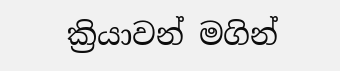ක්‍රියාවන් මගින්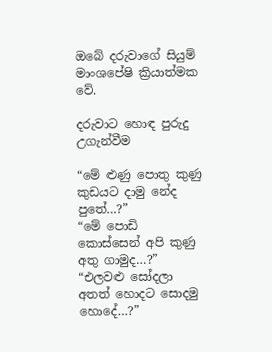ඔබේ දරුවාගේ සියුම් මාංශපේෂි ක්‍රියාත්මක වේ.

දරුවාට හොඳ පුරුදු උගැන්වීම

“මේ ළුණු පොතු කුණු කුඩයට දාමු නේද පුතේ…?”
“මේ පොඩි කොස්සෙන් අපි කුණු අතු ගාමුද…?”
“එලවළු සෝදලා අතත් හොදට සොදමු හොදේ…?”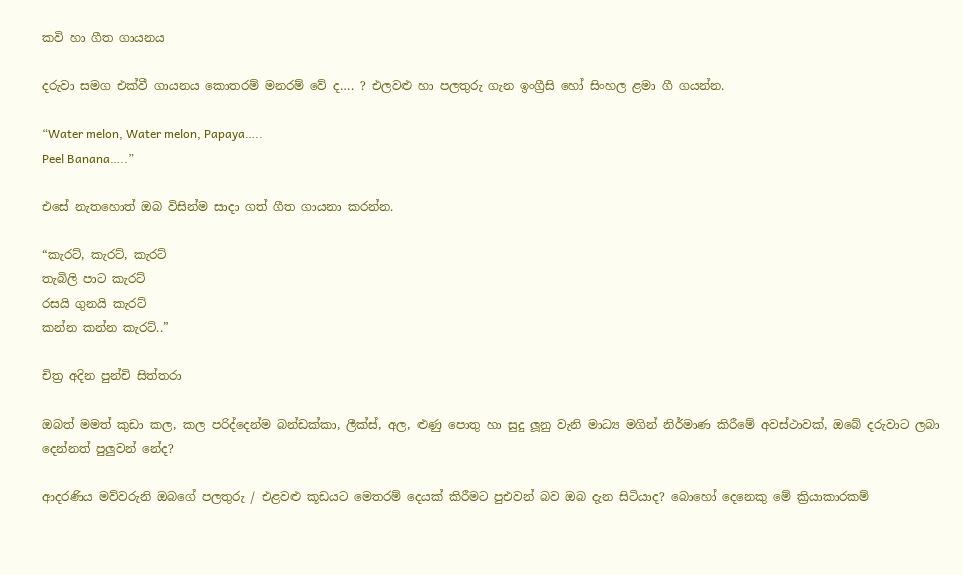කවි හා ගීත ගායනය

දරුවා සමග එක්වී ගායනය කොතරම් මනරම් වේ ද…. ? එලවළු හා පලතුරු ගැන ඉංග්‍රීසි හෝ සිංහල ළමා ගී ගයන්න.

“Water melon, Water melon, Papaya…..
Peel Banana…..”

එසේ නැතහොත් ඔබ විසින්ම සාදා ගත් ගීත ගායනා කරන්න.

“කැරට්, කැරට්, කැරට්
තැබිලි පාට කැරට්
රසයි ගුනයි කැරට්
කන්න කන්න කැරට්..”

චිත්‍ර අදින පුන්චි සිත්තරා

ඔබත් මමත් කුඩා කල, කල පරිද්දෙන්ම බන්ඩක්කා, ලීක්ස්, අල, ළුණු පොතු හා සුදු ලූනු වැනි මාධ්‍ය මගින් නිර්මාණ කිරීමේ අවස්ථාවක්, ඔබේ දරුවාට ලබා දෙන්නත් පුලුවන් නේද?

ආදරණිය මව්වරුනි ඔබගේ පලතුරු / එළවළු කූඩයට මෙතරම් දෙයක් කිරීමට පුඑවන් බව ඔබ දැන සිටියාද? බොහෝ දෙනෙකු මේ ක්‍රියාකාරකම්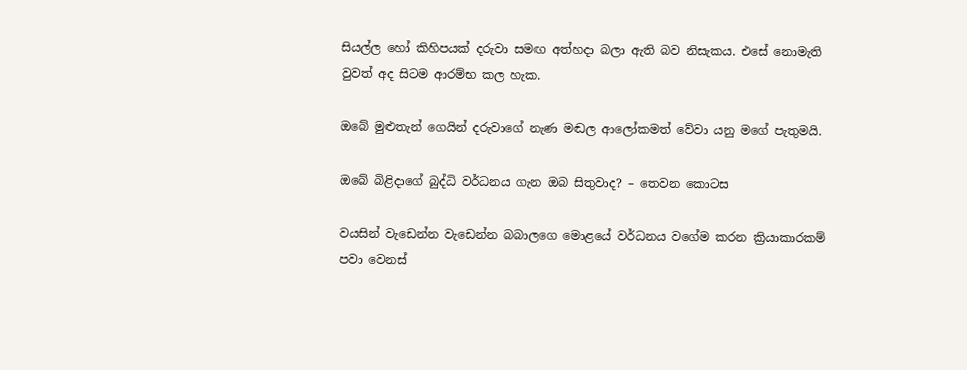සියල්ල හෝ කිහිපයක් දරුවා සමඟ අත්හදා බලා ඇති බව නිසැකය. එසේ නොමැති වුවත් අද සිටම ආරම්භ කල හැක.

ඔබේ මුළුතැන් ගෙයින් දරුවාගේ නැණ මඬල ආලෝකමත් වේවා යනු මගේ පැතුමයි.

ඔබේ බිළිදාගේ බුද්ධි වර්ධනය ගැන ඔබ සිතුවාද? – තෙවන කොටස

වයසින් වැඩෙන්න වැඩෙන්න බබාලගෙ මොළයේ වර්ධනය වගේම කරන ක්‍රියාකාරකම් පවා වෙනස්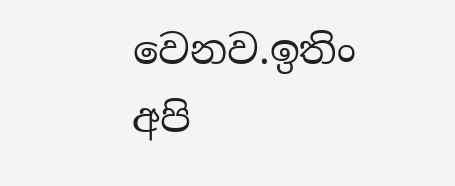වෙනව.ඉතිං අපි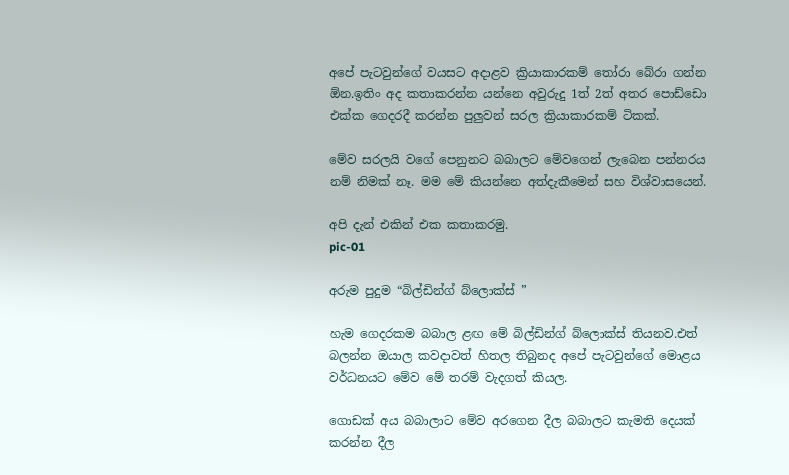අපේ පැටවුන්ගේ වයසට අදාළව ක්‍රියාකාරකම් තෝරා බේරා ගන්න ඕන.ඉතිං අද කතාකරන්න යන්නෙ අවුරුදු 1ත් 2ත් අතර පොඩ්ඩො එක්ක ගෙදරදී කරන්න පුලුවන් සරල ක්‍රියාකාරකම් ටිකක්.

මේව සරලයි වගේ පෙනුනට බබාලට මේවගෙන් ලැබෙන පන්නරය නම් නිමක් නෑ. මම මේ කියන්නෙ අත්දැකීමෙන් සහ විශ්වාසයෙන්.

අපි දැන් එකින් එක කතාකරමු.
pic-01

අරුම පුදුම “බිල්ඩින්ග් බ්ලොක්ස් ”

හැම ගෙදරකම බබාල ළඟ මේ බිල්ඩින්ග් බ්ලොක්ස් තියනව.එත් බලන්න ඔයාල කවදාවත් හිතල තිබුනද අපේ පැටවුන්ගේ මොළය වර්ධනයට මේව මේ තරම් වැදගත් කියල.

ගොඩක් අය බබාලාට මේව අරගෙන දීල බබාලට කැමති දෙයක් කරන්න දීල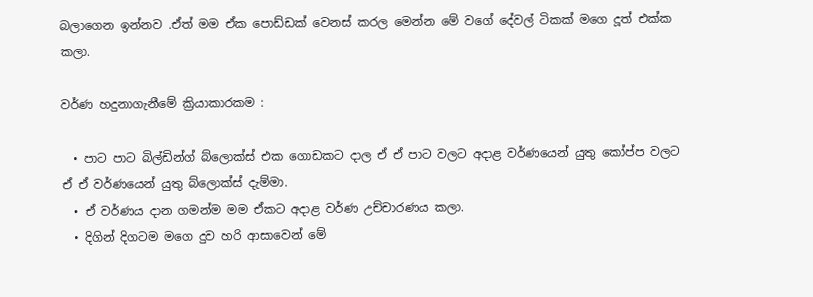බලාගෙන ඉන්නව .ඒත් මම ඒක පොඩ්ඩක් වෙනස් කරල මෙන්න මේ වගේ දේවල් ටිකක් මගෙ දූත් එක්ක කලා.

වර්ණ හදුනාගැනීමේ ක්‍රියාකාරකම :

  • පාට පාට බිල්ඩින්ග් බ්ලොක්ස් එක ගොඩකට දාල ඒ ඒ පාට වලට අදාළ වර්ණයෙන් යුතු කෝප්ප වලට ඒ ඒ වර්ණයෙන් යුතු බ්ලොක්ස් දැම්මා.
  • ඒ වර්ණය දාන ගමන්ම මම ඒකට අදාළ වර්ණ උච්චාරණය කලා.
  • දිගින් දිගටම මගෙ දුව හරි ආසාවෙන් මේ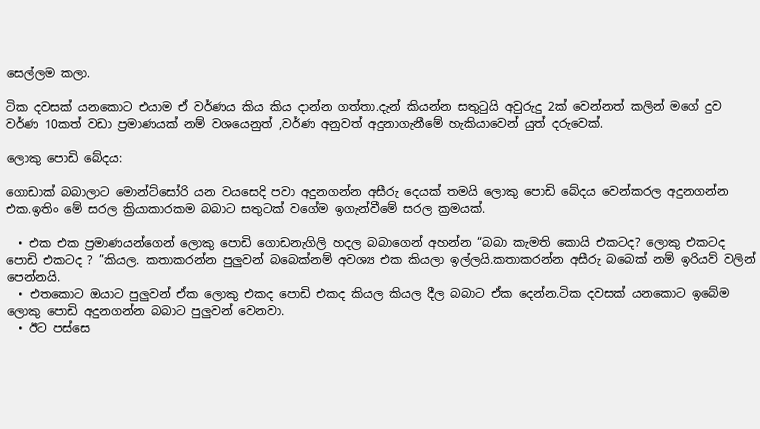සෙල්ලම කලා.

ටික දවසක් යනකොට එයාම ඒ වර්ණය කිය කිය දාන්න ගත්තා.දැන් කියන්න සතුටුයි අවුරුදු 2ක් වෙන්නත් කලින් මගේ දුව වර්ණ 10කත් වඩා ප්‍රමාණයක් නම් වශයෙනුත් ,වර්ණ අනුවත් අදුනාගැනීමේ හැකියාවෙන් යුත් දරුවෙක්.

ලොකු පොඩි බේදය:

ගොඩාක් බබාලාට මොන්ට්සෝරි යන වයසෙදි පවා අදුනගන්න අසීරු දෙයක් තමයි ලොකු පොඩි බේදය වෙන්කරල අදුනගන්න එක.ඉතිං මේ සරල ක්‍රියාකාරකම බබාට සතුටක් වගේම ඉගැන්වීමේ සරල ක්‍රමයක්.

  • එක එක ප්‍රමාණයන්ගෙන් ලොකු පොඩි ගොඩනැගිලි හදල බබාගෙන් අහන්න “බබා කැමති කොයි එකටද? ලොකු එකටද පොඩි එකටද ? ”කියල. කතාකරන්න පුලුවන් බබෙක්නම් අවශ්‍ය එක කියලා ඉල්ලයි.කතාකරන්න අසීරු බබෙක් නම් ඉරියව් වලින් පෙන්නයි.
  • එතකොට ඔයාට පුලුවන් ඒක ලොකු එකද පොඩි එකද කියල කියල දීල බබාට ඒක දෙන්න.ටික දවසක් යනකොට ඉබේම ලොකු පොඩි අදුනගන්න බබාට පුලුවන් වෙනවා.
  • ඊට පස්සෙ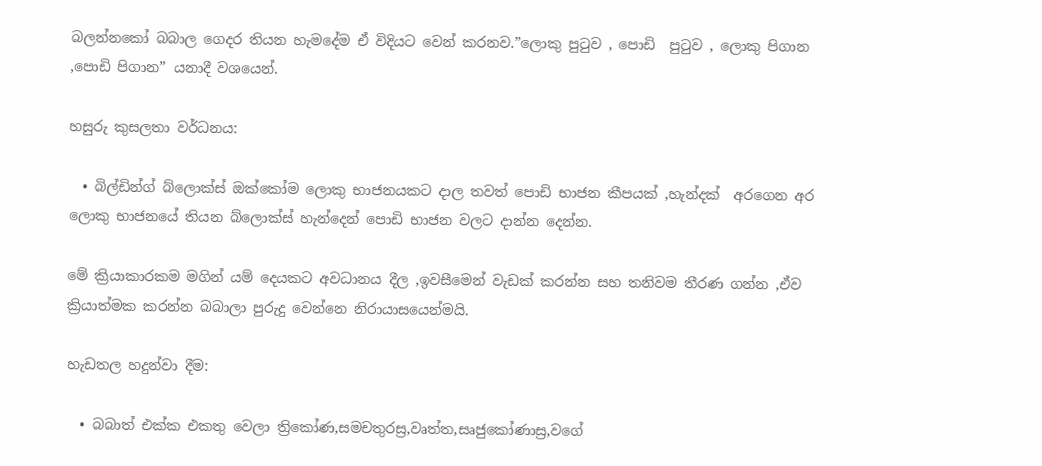බලන්නකෝ බබාල ගෙදර තියන හැමදේම ඒ විදියට වෙන් කරනව.”ලොකු පුටුව , පොඩි  පුටුව , ලොකු පිගාන ,පොඩි පිගාන” යනාදී වශයෙන්.

හසුරු කුසලතා වර්ධනය:

  • බිල්ඩින්ග් බ්ලොක්ස් ඔක්කෝම ලොකු භාජනයකට දාල තවත් පොඩි භාජන කීපයක් ,හැන්දක්  අරගෙන අර ලොකු භාජනයේ තියන බ්ලොක්ස් හැන්දෙන් පොඩි භාජන වලට දාන්න දෙන්න.

මේ ක්‍රියාකාරකම මගින් යම් දෙයකට අවධානය දීල ,ඉවසීමෙන් වැඩක් කරන්න සහ තනිවම තීරණ ගන්න ,ඒව ක්‍රියාත්මක කරන්න බබාලා පුරුදු වෙන්නෙ නිරායාසයෙන්මයි.

හැඩතල හදුන්වා දීම:

  • බබාත් එක්ක එකතු වෙලා ත්‍රිකෝණ,සමචතුරස්‍ර,වෘත්ත,සෘජුකෝණාස්‍ර,වගේ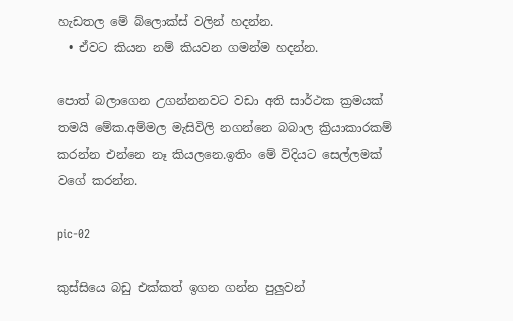හැඩතල මේ බ්ලොක්ස් වලින් හදන්න.
  • ඒවට කියන නම් කියවන ගමන්ම හදන්න.

පොත් බලාගෙන උගන්නනවට වඩා අති සාර්ථක ක්‍රමයක් තමයි මේක.අම්මල මැසිවිලි නගන්නෙ බබාල ක්‍රියාකාරකම් කරන්න එන්නෙ නෑ කියලනෙ.ඉතිං මේ විදියට සෙල්ලමක් වගේ කරන්න.

pic-02

කුස්සියෙ බඩු එක්කත් ඉගන ගන්න පුලුවන්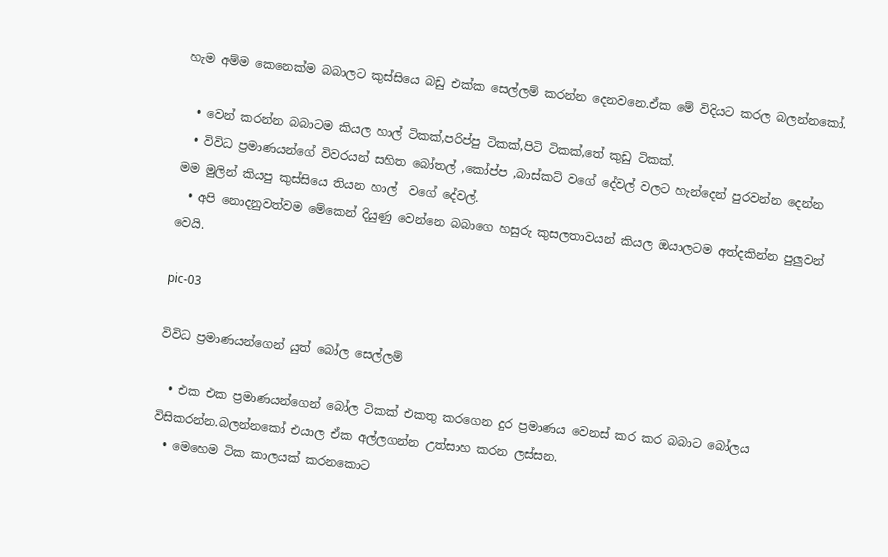හැම අම්ම කෙනෙක්ම බබාලට කුස්සියෙ බඩු එක්ක සෙල්ලම් කරන්න දෙනවනෙ.ඒක මේ විදියට කරල බලන්නකෝ.

  • වෙන් කරන්න බබාටම කියල හාල් ටිකක්,පරිප්පු ටිකක්,පිටි ටිකක්,තේ කුඩු ටිකක්.
  • විවිධ ප්‍රමාණයන්ගේ විවරයන් සහිත බෝතල් ,කෝප්ප ,බාස්කට් වගේ දේවල් වලට හැන්දෙන් පුරවන්න දෙන්න මම මුලින් කියපු කුස්සියෙ තියන හාල්  වගේ දේවල්.
  • අපි නොදනුවත්වම මේකෙන් දියුණු වෙන්නෙ බබාගෙ හසුරු කුසලතාවයන් කියල ඔයාලටම අත්දකින්න පුලුවන් වෙයි.

pic-03

විවිධ ප්‍රමාණයන්ගෙන් යුත් බෝල සෙල්ලම්

  • එක එක ප්‍රමාණයන්ගෙන් බෝල ටිකක් එකතු කරගෙන දුර ප්‍රමාණය වෙනස් කර කර බබාට බෝලය විසිකරන්න.බලන්නකෝ එයාල ඒක අල්ලගන්න උත්සාහ කරන ලස්සන.
  • මෙහෙම ටික කාලයක් කරනකොට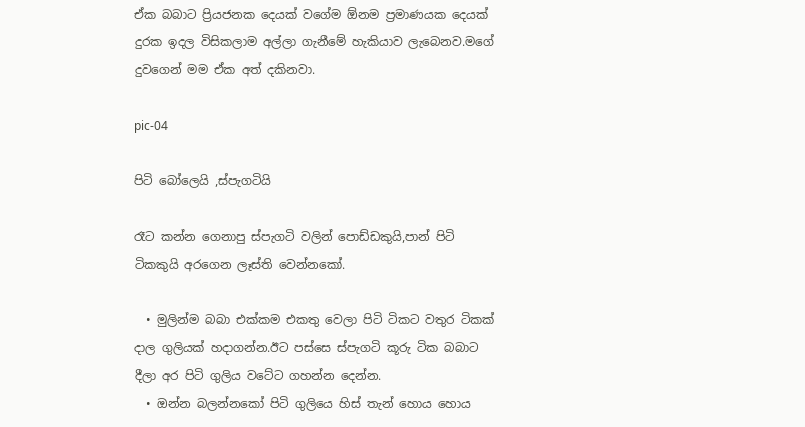ඒක බබාට ප්‍රියජනක දෙයක් වගේම ඕනම ප්‍රමාණයක දෙයක් දුරක ඉදල විසිකලාම අල්ලා ගැනීමේ හැකියාව ලැබෙනව.මගේ දුවගෙන් මම ඒක අත් දකිනවා.

pic-04

පිටි බෝලෙයි ,ස්පැගටියි

රෑට කන්න ගෙනාපු ස්පැගටි වලින් පොඩ්ඩකුයි,පාන් පිටි ටිකකුයි අරගෙන ලෑස්ති වෙන්නකෝ.

  • මුලින්ම බබා එක්කම එකතු වෙලා පිටි ටිකට වතුර ටිකක් දාල ගුලියක් හදාගන්න.ඊට පස්සෙ ස්පැගටි කූරු ටික බබාට දීලා අර පිටි ගුලිය වටේට ගහන්න දෙන්න.
  • ඔන්න බලන්නකෝ පිටි ගුලියෙ හිස් තැන් හොය හොය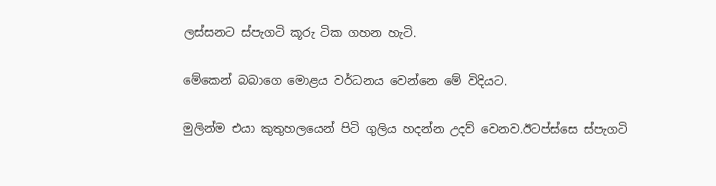ලස්සනට ස්පැගටි කූරු ටික ගහන හැටි.

මේකෙන් බබාගෙ මොළය වර්ධනය වෙන්නෙ මේ විදියට.

මුලින්ම එයා කුතුහලයෙන් පිටි ගුලිය හදන්න උදව් වෙනව.ඊටප්ස්සෙ ස්පැගටි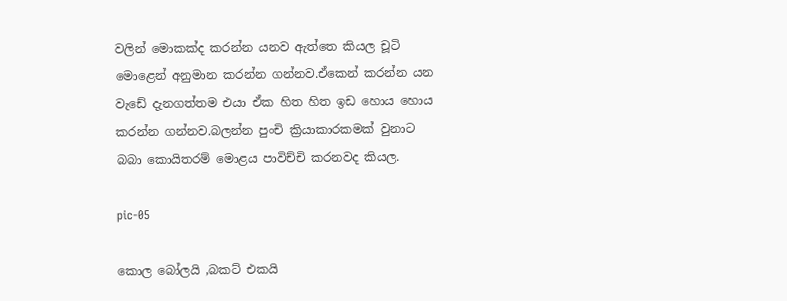වලින් මොකක්ද කරන්න යනව ඇත්තෙ කියල චූටි මොළෙන් අනුමාන කරන්න ගන්නව.ඒකෙන් කරන්න යන වැඩේ දැනගත්තම එයා ඒක හිත හිත ඉඩ හොය හොය කරන්න ගන්නව.බලන්න පුංචි ක්‍රියාකාරකමක් වුනාට බබා කොයිතරම් මොළය පාවිච්චි කරනවද කියල.

pic-05

කොල බෝලයි ,බකට් එකයි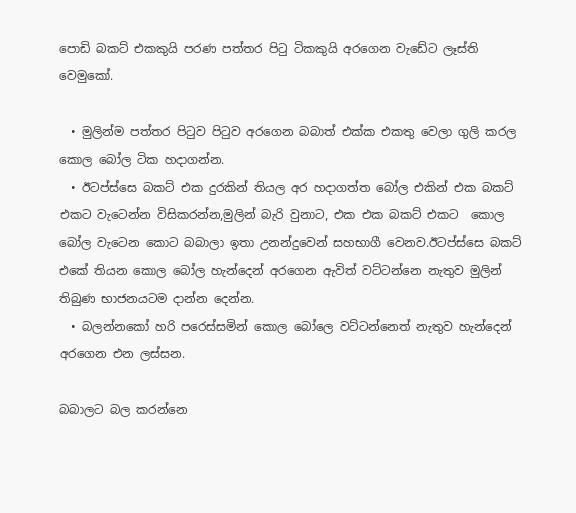පොඩි බකට් එකකුයි පරණ පත්තර පිටු ටිකකුයි අරගෙන වැඩේට ලෑස්ති වෙමුකෝ.

  • මුලින්ම පත්තර පිටුව පිටුව අරගෙන බබාත් එක්ක එකතු වෙලා ගුලි කරල කොල බෝල ටික හදාගන්න.
  • ඊටප්ස්සෙ බකට් එක දුරකින් තියල අර හදාගත්ත බෝල එකින් එක බකට් එකට වැටෙන්න විසිකරන්න,මුලින් බැරි වුනාට, එක එක බකට් එකට  කොල බෝල වැටෙන කොට බබාලා ඉතා උනන්දුවෙන් සහභාගී වෙනව.ඊටප්ස්සෙ බකට් එකේ තියන කොල බෝල හැන්දෙන් අරගෙන ඇවිත් වට්ටන්නෙ නැතුව මුලින් තිබුණ භාජනයටම දාන්න දෙන්න.
  • බලන්නකෝ හරි පරෙස්සමින් කොල බෝලෙ වට්ටන්නෙත් නැතුව හැන්දෙන් අරගෙන එන ලස්සන.

බබාලට බල කරන්නෙ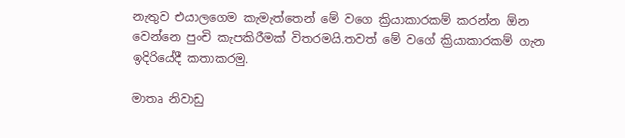නැතුව එයාලගෙම කැමැත්තෙන් මේ වගෙ ක්‍රියාකාරකම් කරන්න ඕන වෙන්නෙ පුංචි කැපකිරීමක් විතරමයි.තවත් මේ වගේ ක්‍රියාකාරකම් ගැන ඉදිරියේදී කතාකරමු.

මාතෘ නිවාඩු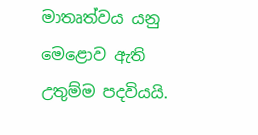මාතෘත්වය යනු මෙළොව ඇති උතුම්ම පදවියයි.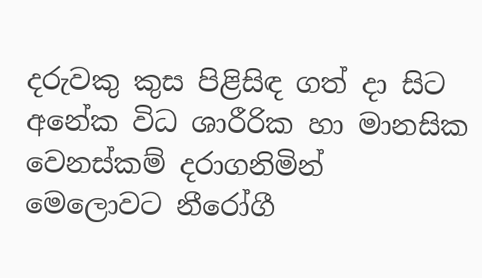දරුවකු කුස පිළිසිඳ ගත් දා සිට අනේක විධ ශාරීරික හා මානසික වෙනස්කම් දරාගනිමින් මෙලොවට නීරෝගී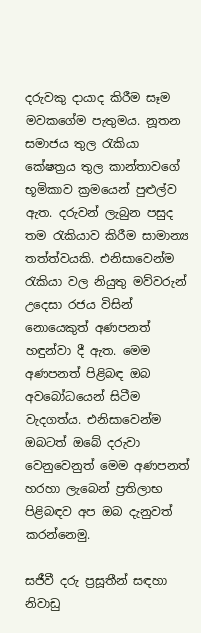දරුවකු දායාද කිරීම සෑම මවකගේම පැතුමය. නූතන සමාජය තුල රැකියා කේෂත්‍රය තුල කාන්තාවගේ භූමිකාව ක්‍රමයෙන් පුළුල්ව ඇත. දරුවන් ලැබුන පසුද තම රැකියාව කිරීම සාමාන්‍ය තත්ත්වයකි. එනිසාවෙන්ම  රැකියා වල නියුතු මව්වරුන් උදෙසා රජය විසින් නොයෙකුත් අණපනත් හඳුන්වා දී ඇත. මෙම අණපනත් පිළිබඳ ඔබ අවබෝධයෙන් සිටීම වැදගත්ය. එනිසාවෙන්ම ඔබටත් ඔබේ දරුවා වෙනුවෙනුත් මෙම අණපනත් හරහා ලැබෙන් ප්‍රතිලාභ පිළිබඳව අප ඔබ දැනුවත් කරන්නෙමු.

සජීවී දරු ප්‍රසූතීන් සඳහා නිවාඩු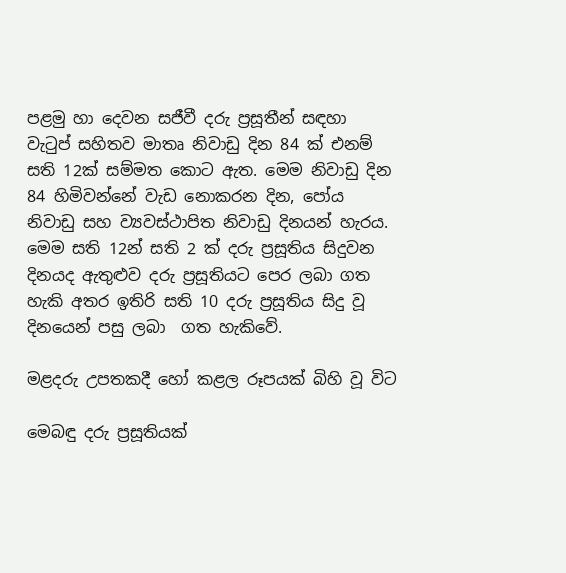පළමු හා දෙවන සජීවී දරු ප්‍රසූතීන් සඳහා වැටුප් සහිතව මාතෘ නිවාඩු දින 84 ක් එනම් සති 12ක් සම්මත කොට ඇත. මෙම නිවාඩු දින 84 හිමිවන්නේ වැඩ නොකරන දින, පෝය නිවාඩු සහ ව්‍යවස්ථාපිත නිවාඩු දිනයන් හැරය. මෙම සති 12න් සති 2 ක් දරු ප්‍රසූතිය සිදුවන දිනයද ඇතුළුව දරු ප්‍රසූතියට පෙර ලබා ගත හැකි අතර ඉතිරි සති 10 දරු ප්‍රසූතිය සිදු වූ දිනයෙන් පසු ලබා  ගත හැකිවේ.

මළදරු උපතකදී හෝ කළල රූපයක් බිහි වූ විට

මෙබඳු දරු ප්‍රසූතියක්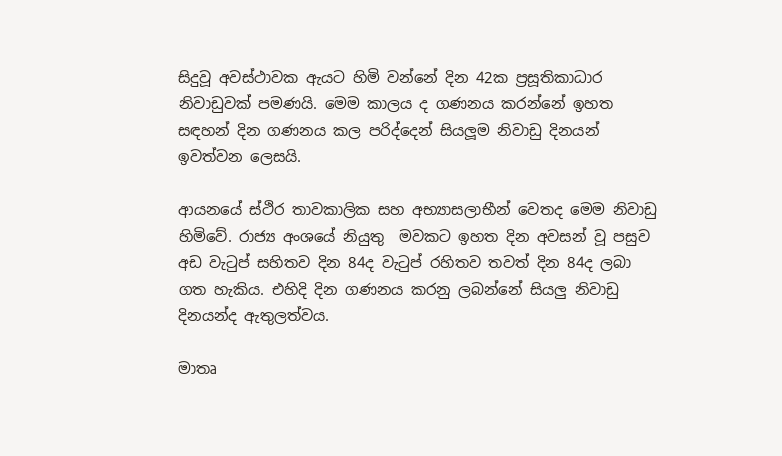සිදුවූ අවස්ථාවක ඇයට හිමි වන්නේ දින 42ක ප්‍රසූතිකාධාර නිවාඩුවක් පමණයි. මෙම කාලය ද ගණනය කරන්නේ ඉහත සඳහන් දින ගණනය කල පරිද්දෙන් සියලූම නිවාඩු දිනයන් ඉවත්වන ලෙසයි.

ආයනයේ ස්ථිර තාවකාලික සහ අභ්‍යාසලාභීන් වෙතද මෙම නිවාඩු හිමිවේ. රාජ්‍ය අංශයේ නියුතු  මවකට ඉහත දින අවසන් වූ පසුව අඩ වැටුප් සහිතව දින 84ද වැටුප් රහිතව තවත් දින 84ද ලබා ගත හැකිය. එහිදි දින ගණනය කරනු ලබන්නේ සියලු නිවාඩු දිනයන්ද ඇතුලත්වය.

මාතෘ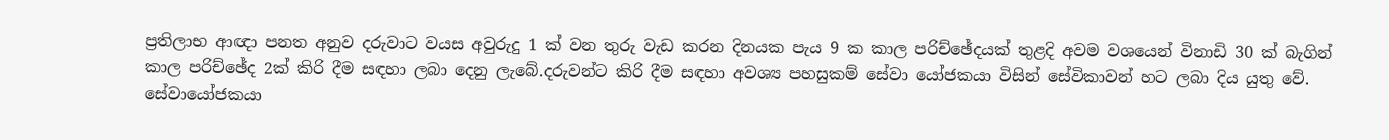ප්‍රතිලාභ ආඥා පනත අනුව දරුවාට වයස අවුරුදු 1 ක් වන තුරු වැඩ කරන දිනයක පැය 9 ක කාල පරිච්ඡේදයක් තුළදි අවම වශයෙන් විනාඩි 30 ක් බැගින් කාල පරිච්ඡේද 2ක් කිරි දීම සඳහා ලබා දෙනු ලැබේ.දරුවන්ට කිරි දීම සඳහා අවශ්‍ය පහසුකම් සේවා යෝජකයා විසින් සේවිකාවන් හට ලබා දිය යුතු වේ. සේවායෝජකයා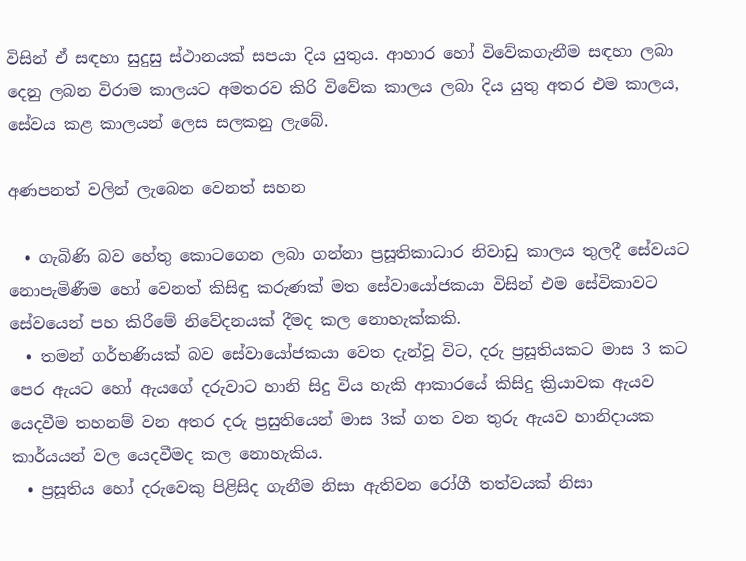විසින් ඒ සඳහා සුදුසු ස්ථානයක් සපයා දිය යුතුය. ආහාර හෝ විවේකගැනීම සඳහා ලබා දෙනු ලබන විරාම කාලයට අමතරව කිරි විවේක කාලය ලබා දිය යුතු අතර එම කාලය, සේවය කළ කාලයන් ලෙස සලකනු ලැබේ.

අණපනත් වලින් ලැබෙන වෙනත් සහන

  • ගැබිණි බව හේතු කොටගෙන ලබා ගන්නා ප්‍රසූතිකාධාර නිවාඩු කාලය තුලදී සේවයට නොපැමිණීම හෝ වෙනත් කිසිඳු කරුණක් මත සේවායෝජකයා විසින් එම සේවිකාවට සේවයෙන් පහ කිරීමේ නිවේදනයක් දීමද කල නොහැක්කකි.
  • තමන් ගර්භණියක් බව සේවායෝජකයා වෙත දැන්වූ විට, දරු ප්‍රසූතියකට මාස 3 කට පෙර ඇයට හෝ ඇයගේ දරුවාට හානි සිදු විය හැකි ආකාරයේ කිසිදු ක්‍රියාවක ඇයව යෙදවීම තහනම් වන අතර දරු ප්‍රසුතියෙන් මාස 3ක් ගත වන තුරු ඇයව හානිදායක කාර්යයන් වල යෙදවීමද කල නොහැකිය.
  • ප්‍රසූතිය හෝ දරුවෙකු පිළිසිද ගැනීම නිසා ඇතිවන රෝගී තත්වයක් නිසා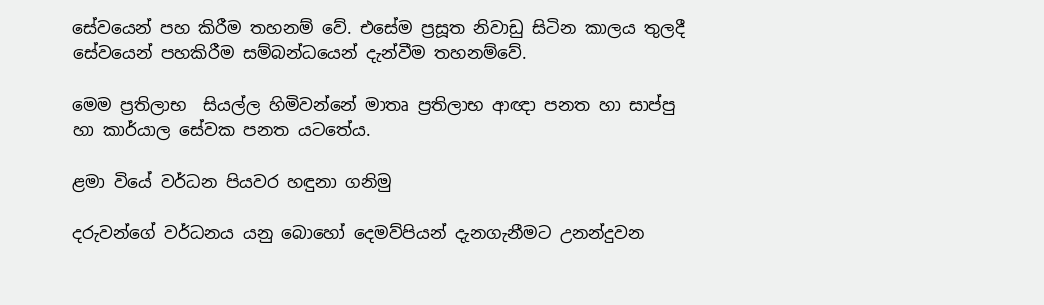සේවයෙන් පහ කිරීම තහනම් වේ. එසේම ප්‍රසූත නිවාඩු සිටින කාලය තුලදී සේවයෙන් පහකිරීම සම්බන්ධයෙන් දැන්වීම තහනම්වේ.

මෙම ප්‍රතිලාභ  සියල්ල හිමිවන්නේ මාතෘ ප්‍රතිලාභ ආඥා පනත හා සාප්පු හා කාර්යාල සේවක පනත යටතේය.

ළමා වියේ වර්ධන පියවර හඳුනා ගනිමු

දරුවන්ගේ වර්ධනය යනු බොහෝ දෙමව්පියන් දැනගැනීමට උනන්දුවන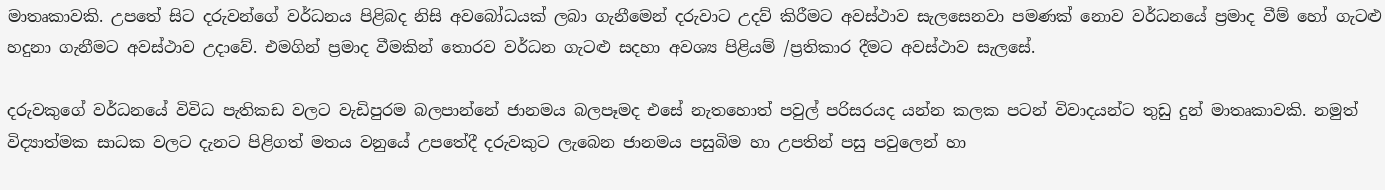මාතෘකාවකි. උපතේ සිට දරුවන්ගේ වර්ධනය පිළිබද නිසි අවබෝධයක් ලබා ගැනීමෙන් දරුවාට උදව් කිරීමට අවස්ථාව සැලසෙනවා පමණක් නොව වර්ධනයේ ප්‍රමාද වීම් හෝ ගැටළු හදුනා ගැනීමට අවස්ථාව උදාවේ. එමගින් ප්‍රමාද වීමකින් තොරව වර්ධන ගැටළු සදහා අවශ්‍ය පිළියම් /ප්‍රතිකාර දීමට අවස්ථාව සැලසේ.

දරුවකුගේ වර්ධනයේ විවිධ පැතිකඩ වලට වැඩිපුරම බලපාන්නේ ජානමය බලපෑමද එසේ නැතහොත් පවුල් පරිසරයද යන්න කලක පටන් විවාදයන්ට තුඩු දුන් මාතෘකාවකි. නමුත් විද්‍යාත්මක සාධක වලට දැනට පිළිගත් මතය වනුයේ උපතේදී දරුවකුට ලැබෙන ජානමය පසුබිම හා උපතින් පසු පවුලෙන් හා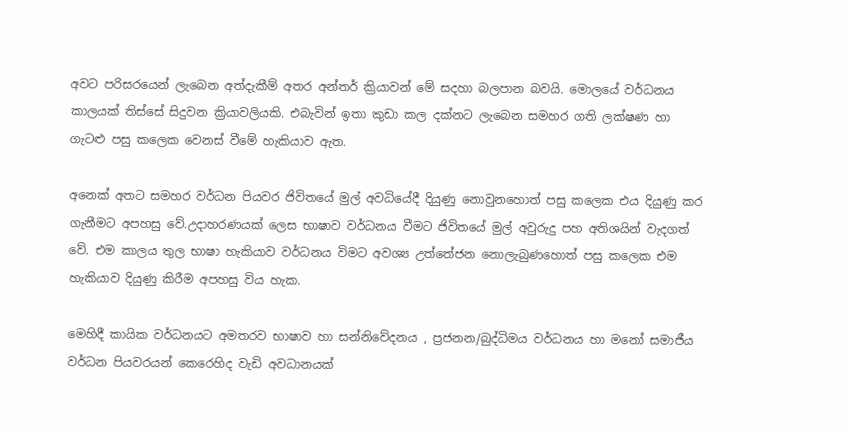අවට පරිසරයෙන් ලැබෙන අත්දැකීම් අතර අන්තර් ක්‍රියාවන් මේ සදහා බලපාන බවයි. මොලයේ වර්ධනය කාලයක් තිස්සේ සිදුවන ක්‍රියාවලියකි. එබැවින් ඉතා කුඩා කල දක්නට ලැබෙන සමහර ගති ලක්ෂණ හා ගැටළු පසු කලෙක වෙනස් වීමේ හැකියාව ඇත.

අනෙක් අතට සමහර වර්ධන පියවර ජිවිතයේ මුල් අවධියේදී දියුණු නොවුනහොත් පසු කලෙක එය දියුණු කර ගැනීමට අපහසු වේ.උදාහරණයක් ලෙස භාෂාව වර්ධනය වීමට ජිවිතයේ මුල් අවුරුදු පහ අතිශයින් වැදගත් වේ. එම කාලය තුල භාෂා හැකියාව වර්ධනය විමට අවශ්‍ය උත්තේජන නොලැබුණහොත් පසු කලෙක එම හැකියාව දියුණු කිරීම අපහසු විය හැක.

මෙහිදී කායික වර්ධනයට අමතරව භාෂාව හා සන්නිවේදනය , ප්‍රජනන/බුද්ධිමය වර්ධනය හා මනෝ සමාජීය වර්ධන පියවරයන් කෙරෙහිද වැඩි අවධානයක්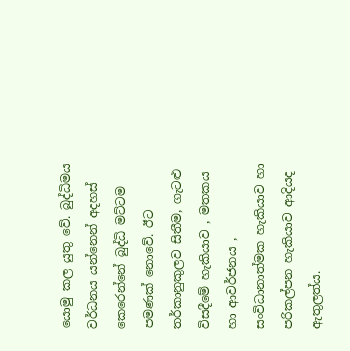යොමු කල යුතු වේ. බුද්ධිමය වර්ධනය යන්නෙන් අදහස් කෙරෙන්නේ බුද්ධි මට්ටම පමණක් නොවේ. ඊට තර්කානුකුලව සිතීම, ගැටළු විසදීමේ හැකියාව , මතකය හා ආවර්ජනය , සංවිධානාත්මක හැකියාව හා පරිකල්පන හැකියාව ආදියද ඇතුලත්ය.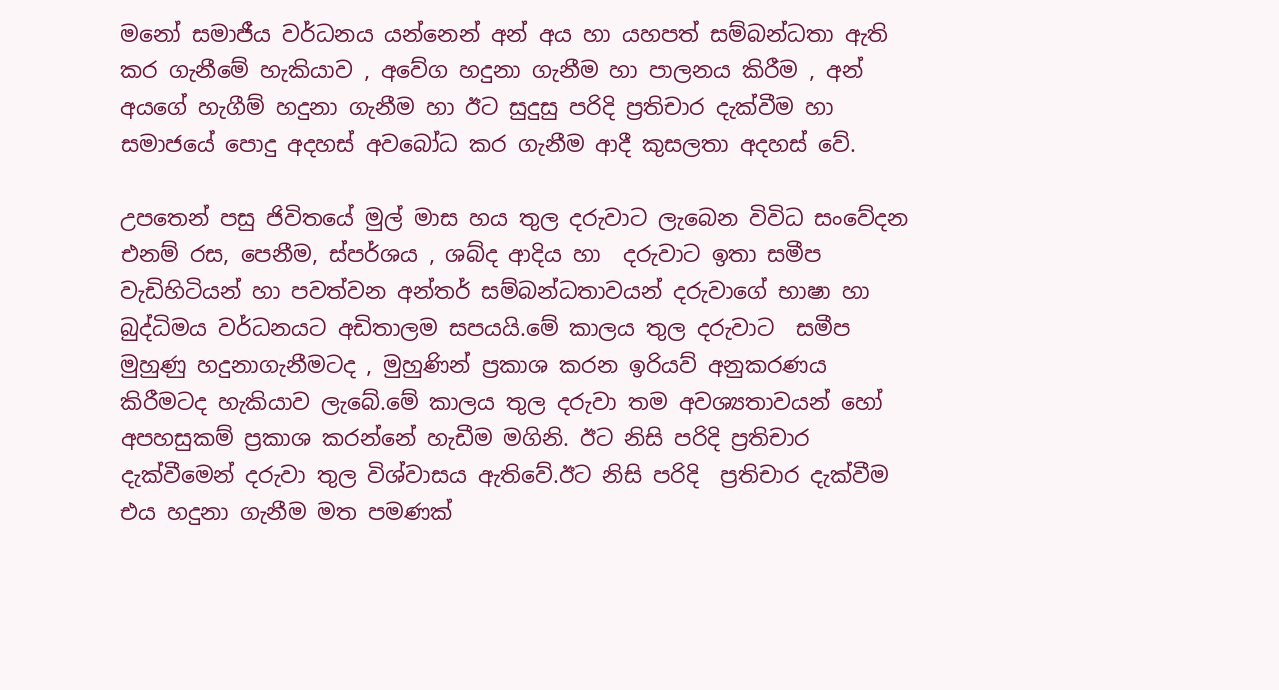මනෝ සමාජීය වර්ධනය යන්නෙන් අන් අය හා යහපත් සම්බන්ධතා ඇති කර ගැනීමේ හැකියාව , අවේග හදුනා ගැනීම හා පාලනය කිරීම , අන් අයගේ හැගීම් හදුනා ගැනීම හා ඊට සුදුසු පරිදි ප්‍රතිචාර දැක්වීම හා සමාජයේ පොදු අදහස් අවබෝධ කර ගැනීම ආදී කුසලතා අදහස් වේ.

උපතෙන් පසු ජිවිතයේ මුල් මාස හය තුල දරුවාට ලැබෙන විවිධ සංවේදන එනම් රස, පෙනීම, ස්පර්ශය , ශබ්ද ආදිය හා  දරුවාට ඉතා සමීප වැඩිහිටියන් හා පවත්වන අන්තර් සම්බන්ධතාවයන් දරුවාගේ භාෂා හා බුද්ධිමය වර්ධනයට අඩිතාලම සපයයි.මේ කාලය තුල දරුවාට  සමීප මුහුණු හදුනාගැනීමටද , මුහුණින් ප්‍රකාශ කරන ඉරියව් අනුකරණය කිරීමටද හැකියාව ලැබේ.මේ කාලය තුල දරුවා තම අවශ්‍යතාවයන් හෝ අපහසුකම් ප්‍රකාශ කරන්නේ හැඩීම මගිනි. ඊට නිසි පරිදි ප්‍රතිචාර දැක්වීමෙන් දරුවා තුල විශ්වාසය ඇතිවේ.ඊට නිසි පරිදි  ප්‍රතිචාර දැක්වීම එය හදුනා ගැනීම මත පමණක්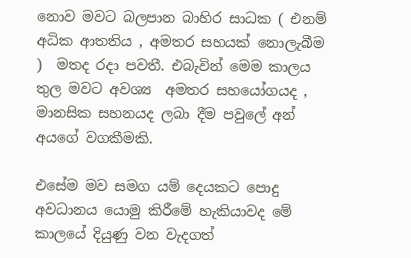නොව මවට බලපාන බාහිර සාධක ( එනම් අධික ආතතිය , අමතර සහයක් නොලැබීම )  මතද රදා පවතී. එබැවින් මෙම කාලය තුල මවට අවශ්‍ය  අමතර සහයෝගයද , මානසික සහනයද ලබා දීම පවුලේ අන් අයගේ වගකීමකි.

එසේම මව සමග යම් දෙයකට පොදු අවධානය යොමු කිරීමේ හැකියාවද මේ කාලයේ දියුණු වන වැදගත්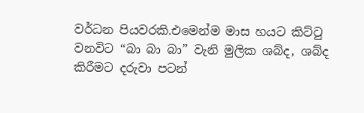වර්ධන පියවරකි.එමෙන්ම මාස හයට කිට්ටු වනවිට “බා බා බා” වැනි මුලික ශබ්ද, ශබ්ද කිරීමට දරුවා පටන්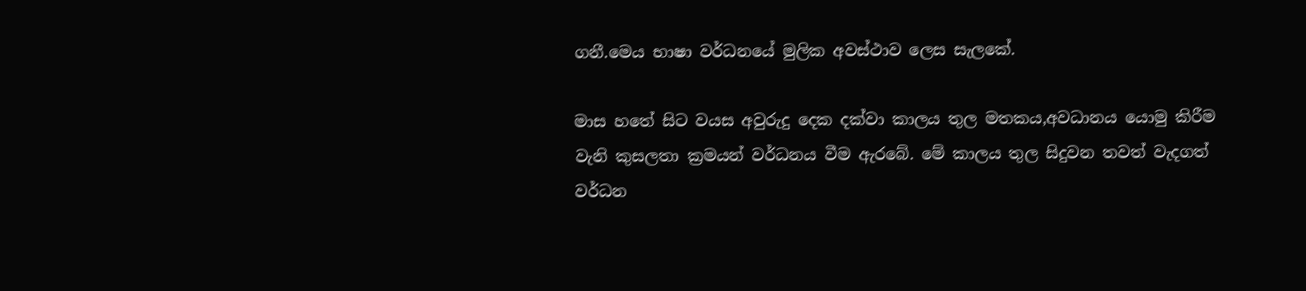ගනී.මෙය භාෂා වර්ධනයේ මුලික අවස්ථාව ලෙස සැලකේ.

මාස හතේ සිට වයස අවුරුදු දෙක දක්වා කාලය තුල මතකය,අවධානය යොමු කිරීම වැනි කුසලතා ක්‍රමයන් වර්ධනය වීම ඇරබේ. මේ කාලය තුල සිදුවන තවත් වැදගත් වර්ධන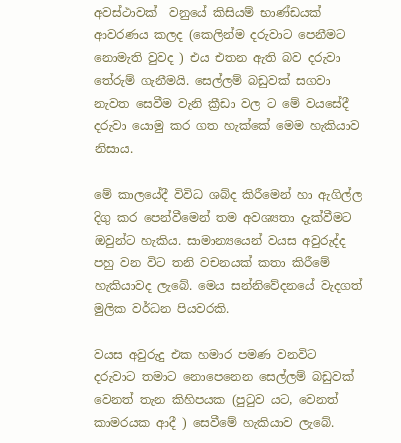අවස්ථාවක්  වනුයේ කිසියම් භාණ්ඩයක්  ආවරණය කලද (කෙලින්ම දරුවාට පෙනීමට නොමැති වුවද ) එය එතන ඇති බව දරුවා තේරුම් ගැනීමයි. සෙල්ලම් බඩුවක් සගවා නැවත සෙවීම වැනි ක්‍රීඩා වල ට මේ වයසේදී දරුවා යොමු කර ගත හැක්කේ මෙම හැකියාව නිසාය.

මේ කාලයේදී විවිධ ශබ්ද කිරීමෙන් හා ඇගිල්ල දිගු කර පෙන්වීමෙන් තම අවශ්‍යතා දැක්වීමට ඔවුන්ට හැකිය. සාමාන්‍යයෙන් වයස අවුරුද්ද පහු වන විට තනි වචනයක් කතා කිරීමේ හැකියාවද ලැබේ. මෙය සන්නිවේදනයේ වැදගත් මුලික වර්ධන පියවරකි.

වයස අවුරුදු එක හමාර පමණ වනවිට  දරුවාට තමාට නොපෙනෙන සෙල්ලම් බඩුවක්  වෙනත් තැන කිහිපයක (පුටුව යට, වෙනත් කාමරයක ආදී ) සෙවීමේ හැකියාව ලැබේ.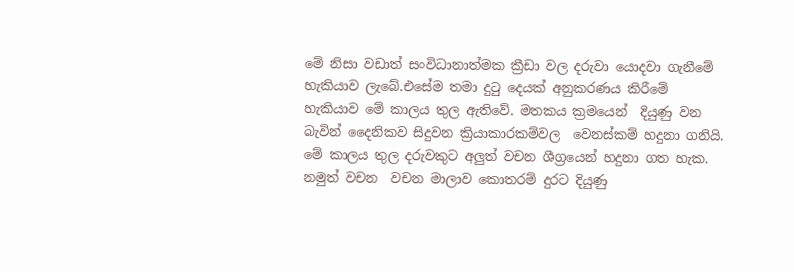මේ නිසා වඩාත් සංවිධානාත්මක ක්‍රීඩා වල දරුවා යොදවා ගැනීමේ හැකියාව ලැබේ.එසේම තමා දුටු දෙයක් අනුකරණය කිරීමේ හැකියාව මේ කාලය තුල ඇතිවේ. මතකය ක්‍රමයෙන්  දියුණු වන බැවින් දෛනිකව සිදුවන ක්‍රියාකාරකම්වල  වෙනස්කම් හදුනා ගනියි. මේ කාලය තුල දරුවකුට අලුත් වචන ශීග්‍රයෙන් හදුනා ගත හැක. නමුත් වචන  වචන මාලාව කොතරම් දුරට දියුණු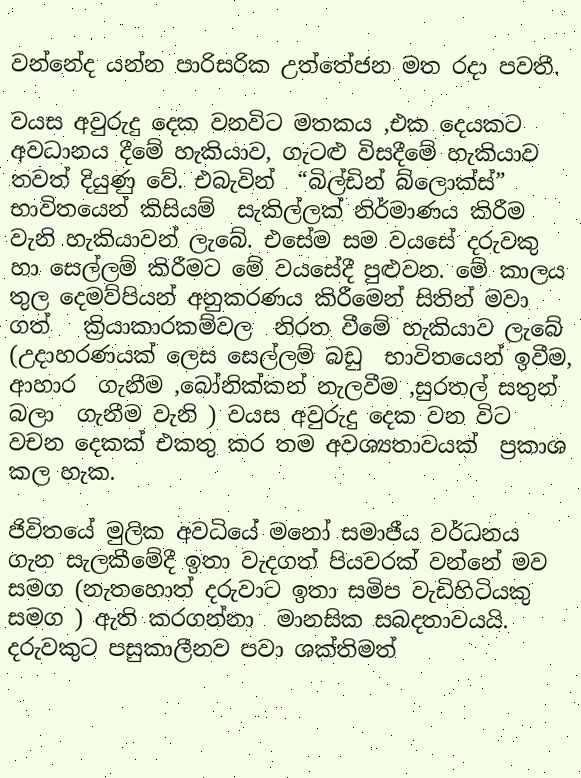වන්නේද යන්න පාරිසරික උත්තේජන මත රදා පවතී.

වයස අවුරුදු දෙක වනවිට මතකය ,එක දෙයකට අවධානය දීමේ හැකියාව, ගැටළු විසදීමේ හැකියාව තවත් දියුණු වේ. එබැවින්  “බිල්ඩින් බ්ලොක්ස්” භාවිතයෙන් කිසියම්  සැකිල්ලක් නිර්මාණය කිරීම වැනි හැකියාවන් ලැබේ. එසේම සම වයසේ දරුවකු හා සෙල්ලම් කිරීමට මේ වයසේදී පුළුවන. මේ කාලය තුල දෙමව්පියන් අනුකරණය කිරීමෙන් සිතින් මවා ගත්   ක්‍රියාකාරකම්වල  නිරත වීමේ හැකියාව ලැබේ (උදාහරණයක් ලෙස සෙල්ලම් බඩු  භාවිතයෙන් ඉවීම, ආහාර  ගැනීම ,බෝනික්කන් නැලවීම ,සුරතල් සතුන්  බලා  ගැනීම වැනි ) වයස අවුරුදු දෙක වන විට වචන දෙකක් එකතු කර තම අවශ්‍යතාවයක්  ප්‍රකාශ  කල හැක.

ජිවිතයේ මුලික අවධියේ මනෝ සමාජීය වර්ධනය ගැන සැලකීමේදී ඉතා වැදගත් පියවරක් වන්නේ මව සමග (නැතහොත් දරුවාට ඉතා සමිප වැඩිහිටියකු සමග ) ඇති කරගන්නා  මානසික සබදතාවයයි. දරුවකුට පසුකාලීනව පවා ශක්තිමත්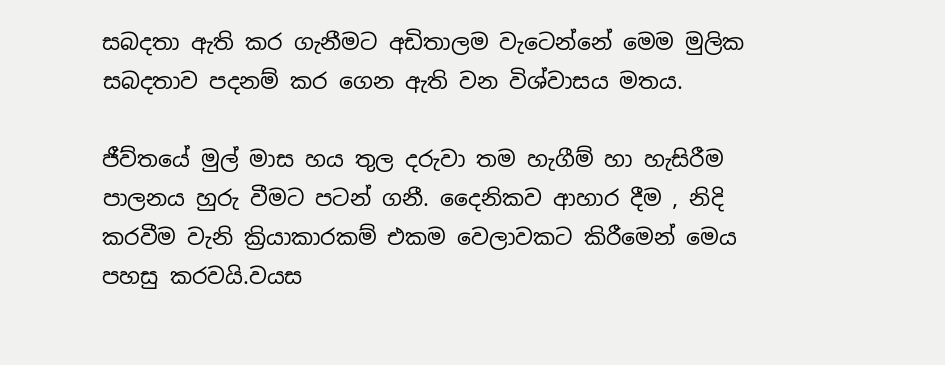සබදතා ඇති කර ගැනීමට අඩිතාලම වැටෙන්නේ මෙම මුලික සබදතාව පදනම් කර ගෙන ඇති වන විශ්වාසය මතය.

ජීව්තයේ මුල් මාස හය තුල දරුවා තම හැගීම් හා හැසිරීම පාලනය හුරු වීමට පටන් ගනී. දෛනිකව ආහාර දීම , නිදි කරවීම වැනි ක්‍රියාකාරකම් එකම වෙලාවකට කිරීමෙන් මෙය පහසු කරවයි.වයස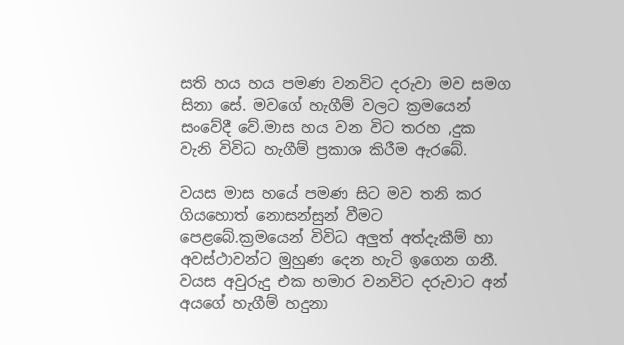සති හය හය පමණ වනවිට දරුවා මව සමග සිනා සේ. මවගේ හැගීම් වලට ක්‍රමයෙන්  සංවේදී වේ.මාස හය වන විට තරහ ,දුක වැනි විවිධ හැගීම් ප්‍රකාශ කිරීම ඇරබේ.

වයස මාස හයේ පමණ සිට මව තනි කර ගියහොත් නොසන්සුන් වීමට පෙළබේ.ක්‍රමයෙන් විවිධ අලුත් අත්දැකීම් හා අවස්ථාවන්ට මුහුණ දෙන හැටි ඉගෙන ගනී. වයස අවුරුදු එක හමාර වනවිට දරුවාට අන් අයගේ හැගීම් හදුනා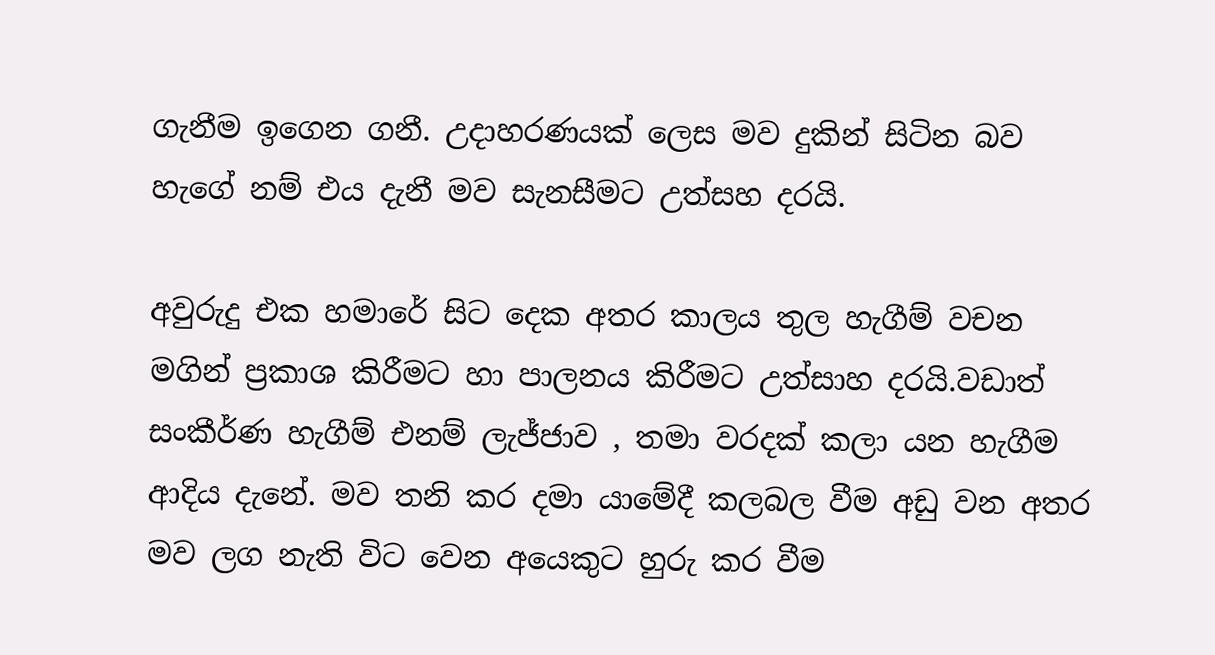ගැනීම ඉගෙන ගනී. උදාහරණයක් ලෙස මව දුකින් සිටින බව හැගේ නම් එය දැනී මව සැනසීමට උත්සහ දරයි.

අවුරුදු එක හමාරේ සිට දෙක අතර කාලය තුල හැගීම් වචන මගින් ප්‍රකාශ කිරීමට හා පාලනය කිරීමට උත්සාහ දරයි.වඩාත් සංකීර්ණ හැගීම් එනම් ලැජ්ජාව , තමා වරදක් කලා යන හැගීම ආදිය දැනේ. මව තනි කර දමා යාමේදී කලබල වීම අඩු වන අතර මව ලග නැති විට වෙන අයෙකුට හුරු කර වීම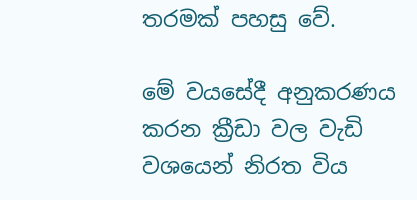තරමක් පහසු වේ.

මේ වයසේදී අනුකරණය කරන ක්‍රීඩා වල වැඩි වශයෙන් නිරත විය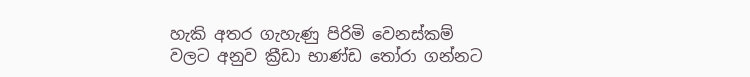හැකි අතර ගැහැණු පිරිමි වෙනස්කම් වලට අනුව ක්‍රීඩා භාණ්ඩ තෝරා ගන්නට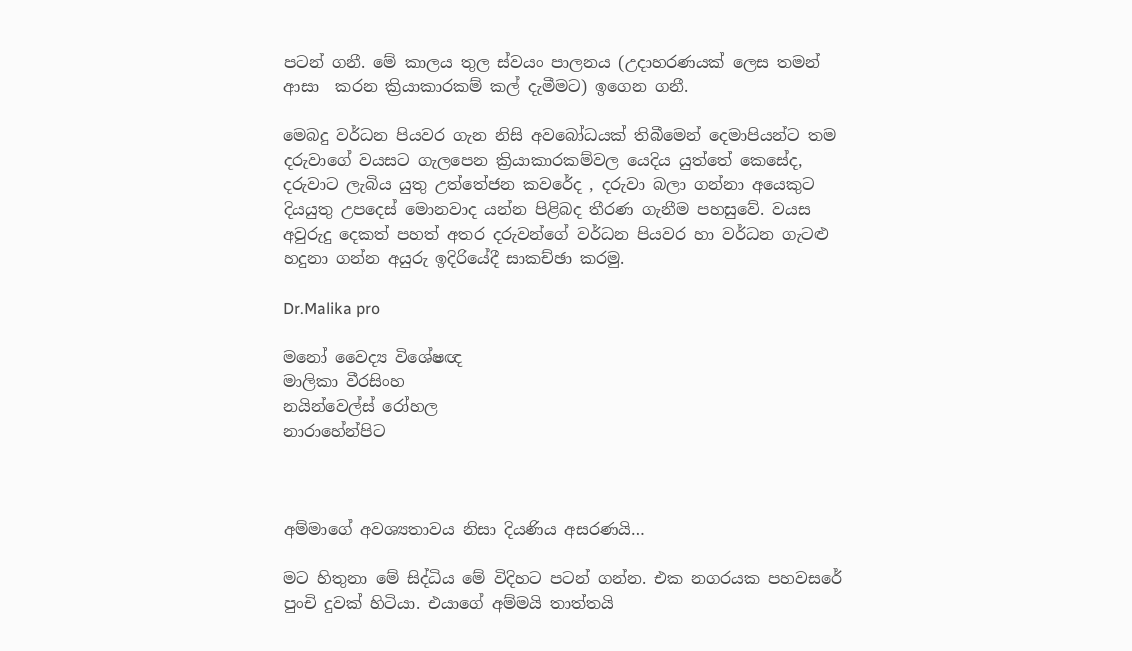පටන් ගනී. මේ කාලය තුල ස්වයං පාලනය (උදාහරණයක් ලෙස තමන්  ආසා  කරන ක්‍රියාකාරකම් කල් දැමීමට) ඉගෙන ගනී.

මෙබදු වර්ධන පියවර ගැන නිසි අවබෝධයක් තිබීමෙන් දෙමාපියන්ට තම දරුවාගේ වයසට ගැලපෙන ක්‍රියාකාරකම්වල යෙදිය යුත්තේ කෙසේද,  දරුවාට ලැබිය යුතු උත්තේජන කවරේද , දරුවා බලා ගන්නා අයෙකුට දියයුතු උපදෙස් මොනවාද යන්න පිළිබද තීරණ ගැනීම පහසුවේ. වයස අවුරුදු දෙකත් පහත් අතර දරුවන්ගේ වර්ධන පියවර හා වර්ධන ගැටළු හදුනා ගන්න අයුරු ඉදිරියේදී සාකච්ඡා කරමු.

Dr.Malika pro

මනෝ වෛද්‍ය විශේෂඥ
මාලිකා වීරසිංහ
නයින්වෙල්ස් රෝහල
නාරාහේන්පිට



අම්මාගේ අවශ්‍යතාවය නිසා දියණිය අසරණයි…

මට හිතුනා මේ සිද්ධිය මේ විදිහට පටන් ගන්න. එක නගරයක පහවසරේ පුංචි දුවක් හිටියා. එයාගේ අම්මයි තාත්තයි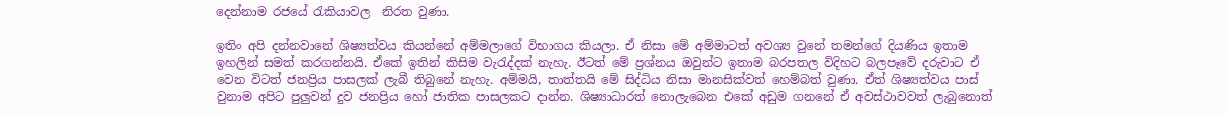දෙන්නාම රජයේ රැකියාවල  නිරත වුණා.

ඉතිං අපි දන්නවානේ ශිෂ්‍යත්වය කියන්නේ අම්මලාගේ විභාගය කියලා. ඒ නිසා මේ අම්මාටත් අවශ්‍ය වුනේ තමන්ගේ දියණිය ඉතාම ඉහලින් සමත් කරගන්නයි. ඒකේ ඉතින් කිසිම වැරැද්දක් නැහැ. ඊටත් මේ ප්‍රශ්නය ඔවුන්ට ඉතාම බරපතල විදිහට බලපෑවේ දරුවාට ඒ වෙන විටත් ජනප්‍රිය පාසලක් ලැබී තිබුනේ නැහැ. අම්මයි, තාත්තයි මේ සිද්ධිය නිසා මානසික්වත් හෙම්බත් වුණා. ඒත් ශිෂ්‍යත්වය පාස් වුනාම අපිට පුලුවන් දුව ජනප්‍රිය හෝ ජාතික පාසලකට දාන්න. ශිෂ්‍යාධාරත් නොලැබෙන එකේ අඩුම ගනනේ ඒ අවස්ථාවවත් ලැබුනොත්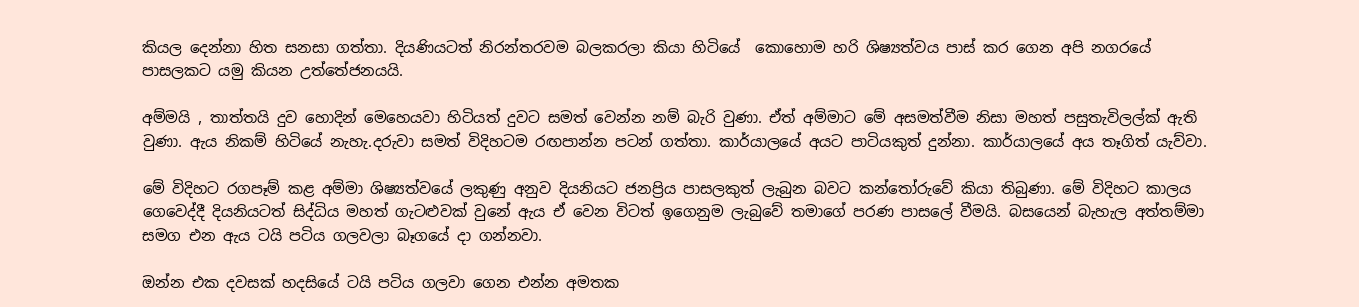කියල දෙන්නා හිත සනසා ගත්තා. දියණියටත් නිරන්තරවම බලකරලා කියා හිටියේ  කොහොම හරි ශිෂ්‍යත්වය පාස් කර ගෙන අපි නගරයේ පාසලකට යමු කියන උත්තේජනයයි.

අම්මයි , තාත්තයි දුව හොදින් මෙහෙයවා හිටියත් දුවට සමත් වෙන්න නම් බැරි වුණා. ඒත් අම්මාට මේ අසමත්වීම නිසා මහත් පසුතැවිලල්ක් ඇති වුණා. ඇය නිකම් හිටියේ නැහැ.දරුවා සමත් විදිහටම රඟපාන්න පටන් ගත්තා. කාර්යාලයේ අයට පාටියකුත් දුන්නා. කාර්යාලයේ අය තෑගිත් යැව්වා.

මේ විදිහට රගපෑම් කළ අම්මා ශිෂ්‍යත්වයේ ලකුණු අනුව දියනියට ජනප්‍රිය පාසලකුත් ලැබුන බවට කන්තෝරුවේ කියා තිබුණා. මේ විදිහට කාලය ගෙවෙද්දී දියනියටත් සිද්ධිය මහත් ගැටළුවක් වුනේ ඇය ඒ වෙන විටත් ඉගෙනුම ලැබුවේ තමාගේ පරණ පාසලේ වීමයි. බසයෙන් බැහැල අත්තම්මා සමග එන ඇය ටයි පටිය ගලවලා බෑගයේ දා ගන්නවා.

ඔන්න එක දවසක් හදසියේ ටයි පටිය ගලවා ගෙන එන්න අමතක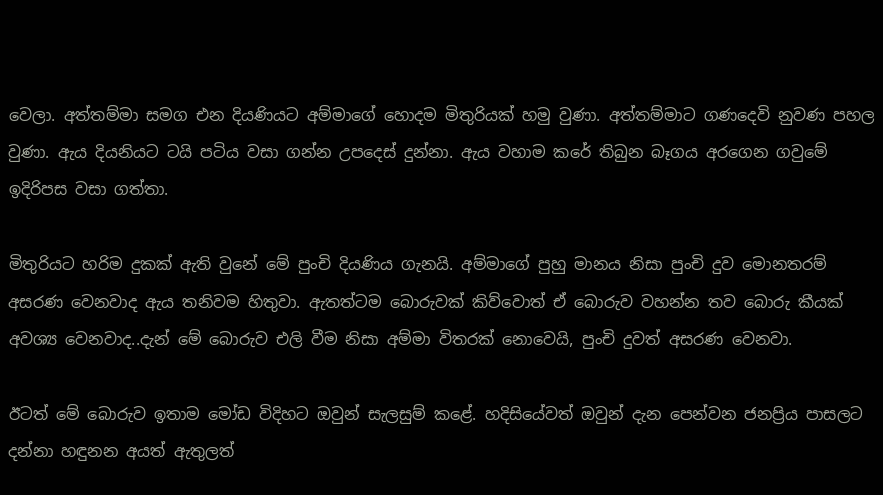වෙලා. අත්තම්මා සමග එන දියණියට අම්මාගේ හොදම මිතුරියක් හමු වුණා. අත්තම්මාට ගණදෙවි නුවණ පහල වුණා. ඇය දියනියට ටයි පටිය වසා ගන්න උපදෙස් දුන්නා. ඇය වහාම කරේ තිබුන බෑගය අරගෙන ගවුමේ ඉදිරිපස වසා ගත්තා.

මිතුරියට හරිම දුකක් ඇති වුනේ මේ පුංචි දියණිය ගැනයි. අම්මාගේ පුහු මානය නිසා පුංචි දුව මොනතරම් අසරණ වෙනවාද ඇය තනිවම හිතුවා. ඇතත්ටම බොරුවක් කිව්වොත් ඒ බොරුව වහන්න තව බොරු කීයක් අවශ්‍ය වෙනවාද..දැන් මේ බොරුව එලි වීම නිසා අම්මා විතරක් නොවෙයි, පුංචි දුවත් අසරණ වෙනවා.

ඊටත් මේ බොරුව ඉතාම මෝඩ විදිහට ඔවුන් සැලසුම් කළේ. හදිසියේවත් ඔවුන් දැන පෙන්වන ජනප්‍රිය පාසලට දන්නා හඳුනන අයත් ඇතුලත්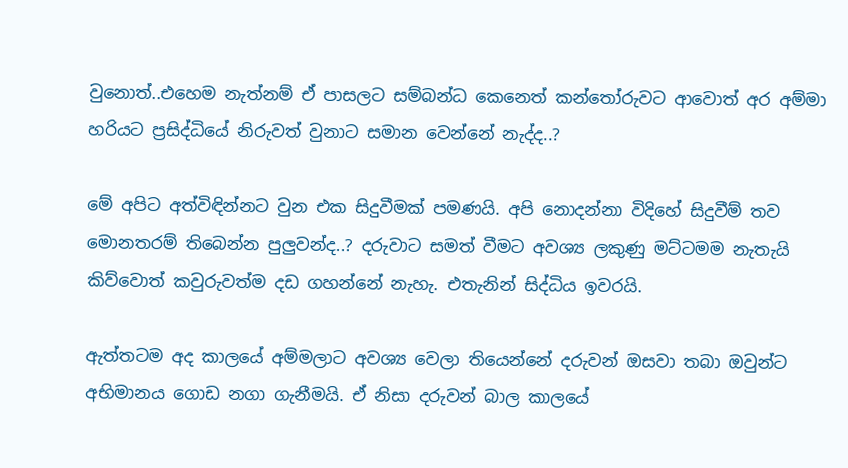වුනොත්..එහෙම නැත්නම් ඒ පාසලට සම්බන්ධ කෙනෙත් කන්තෝරුවට ආවොත් අර අම්මා හරියට ප්‍රසිද්ධියේ නිරුවත් වුනාට සමාන වෙන්නේ නැද්ද..?

මේ අපිට අත්විඳින්නට වුන එක සිදුවීමක් පමණයි. අපි නොදන්නා විදිහේ සිදුවීම් තව මොනතරම් තිබෙන්න පුලුවන්ද..? දරුවාට සමත් වීමට අවශ්‍ය ලකුණු මට්ටමම නැතැයි කිව්වොත් කවුරුවත්ම දඩ ගහන්නේ නැහැ. එතැනින් සිද්ධිය ඉවරයි.

ඇත්තටම අද කාලයේ අම්මලාට අවශ්‍ය වෙලා තියෙන්නේ දරුවන් ඔසවා තබා ඔවුන්ට අභිමානය ගොඩ නගා ගැනීමයි. ඒ නිසා දරුවන් බාල කාලයේ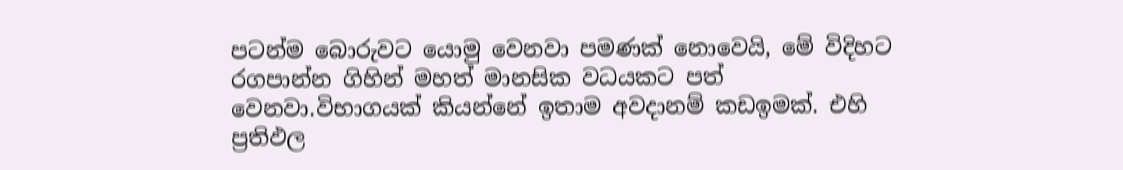පටන්ම බොරුවට යොමු වෙනවා පමණක් නොවෙයි, මේ විදිහට රගපාන්න ගිහින් මහත් මානසික වධයකට පත් වෙනවා.විභාගයක් කියන්නේ ඉතාම අවදානම් කඩඉමක්. එහි ප්‍රතිඵල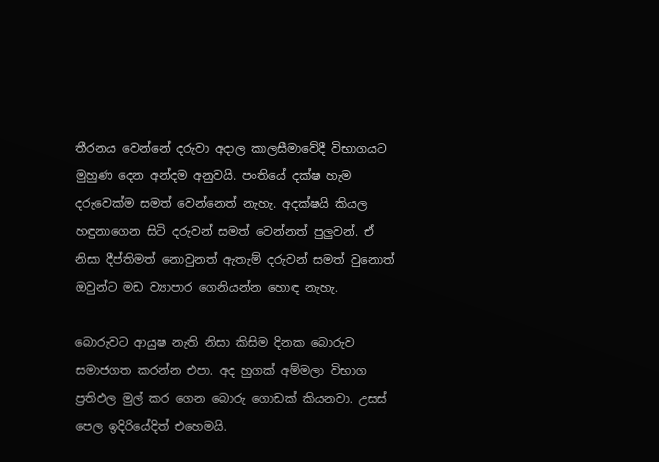තීරනය වෙන්නේ දරුවා අදාල කාලසීමාවේදී විභාගයට මුහුණ දෙන අන්දම අනුවයි. පංතියේ දක්ෂ හැම දරුවෙක්ම සමත් වෙන්නෙත් නැහැ. අදක්ෂයි කියල හඳුනාගෙන සිටි දරුවන් සමත් වෙන්නත් පුලුවන්. ඒ නිසා දීප්තිමත් නොවුනත් ඇතැම් දරුවන් සමත් වුනොත් ඔවුන්ට මඩ ව්‍යාපාර ගෙනියන්න හොඳ නැහැ.

බොරුවට ආයුෂ නැති නිසා කිසිම දිනක බොරුව සමාජගත කරන්න එපා. අද හුගක් අම්මලා විභාග ප්‍රතිඵල මුල් කර ගෙන බොරු ගොඩක් කියනවා. උසස් පෙල ඉදිරියේදිත් එහෙමයි.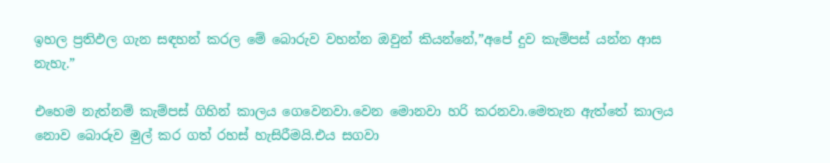ඉහල ප්‍රතිඵල ගැන සඳහන් කරල මේ බොරුව වහන්න ඔවුන් කියන්නේ,”අපේ දුව කැම්පස් යන්න ආස නැහැ.”

එහෙම නැත්නම් කැම්පස් ගිහින් කාලය ගෙවෙනවා.වෙන මොනවා හරි කරනවා.මෙතැන ඇත්තේ කාලය නොව බොරුව මුල් කර ගත් රහස් හැසිරීමයි.එය සගවා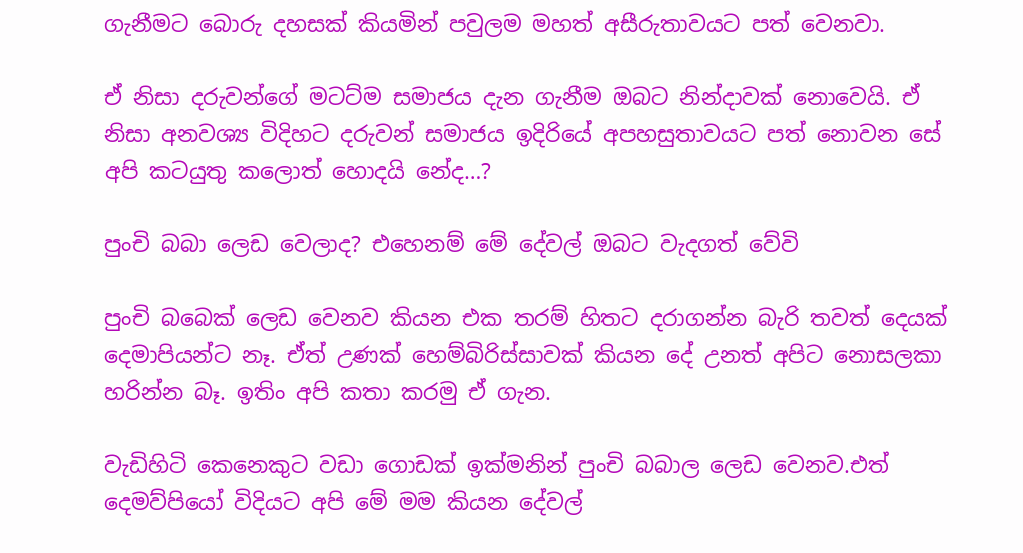ගැනීමට බොරු දහසක් කියමින් පවුලම මහත් අසීරුතාවයට පත් වෙනවා.

ඒ නිසා දරුවන්ගේ මටට්ම සමාජය දැන ගැනීම ඔබට නින්දාවක් නොවෙයි. ඒ නිසා අනවශ්‍ය විදිහට දරුවන් සමාජය ඉදිරියේ අපහසුතාවයට පත් නොවන සේ අපි කටයුතු කලොත් හොදයි නේද…?

පුංචි බබා ලෙඩ වෙලාද? එහෙනම් මේ දේවල් ඔබට වැදගත් වේවි

පුංචි බබෙක් ලෙඩ වෙනව කියන එක තරම් හිතට දරාගන්න බැරි තවත් දෙයක් දෙමාපියන්ට නෑ. ඒත් උණක් හෙම්බිරිස්සාවක් කියන දේ උනත් අපිට නොසලකා හරින්න බෑ. ඉතිං අපි කතා කරමු ඒ ගැන.

වැඩිහිටි කෙනෙකුට වඩා ගොඩක් ඉක්මනින් පුංචි බබාල ලෙඩ වෙනව.එත් දෙමව්පියෝ විදියට අපි මේ මම කියන දේවල්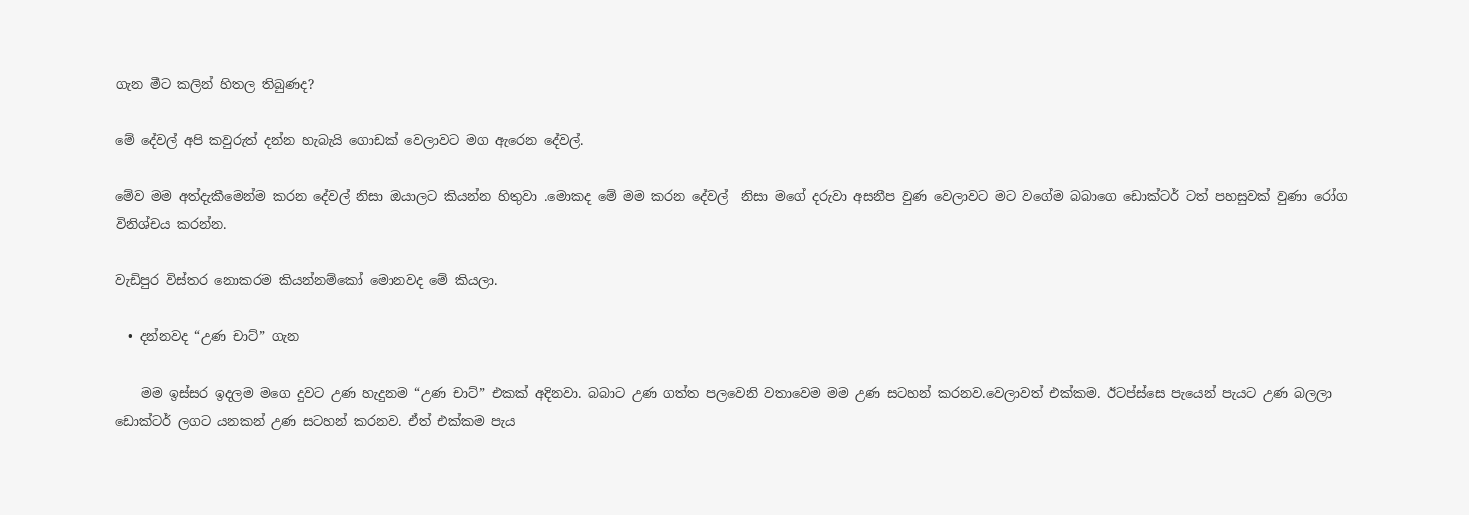ගැන මීට කලින් හිතල තිබුණද?

මේ දේවල් අපි කවුරුත් දන්න හැබැයි ගොඩක් වෙලාවට මග ඇරෙන දේවල්.

මේව මම අත්දැකීමෙන්ම කරන දේවල් නිසා ඔයාලට කියන්න හිතුවා .මොකද මේ මම කරන දේවල්  නිසා මගේ දරුවා අසනීප වුණ වෙලාවට මට වගේම බබාගෙ ඩොක්ටර් ටත් පහසුවක් වුණා රෝග විනිශ්චය කරන්න.

වැඩිපුර විස්තර නොකරම කියන්නම්කෝ මොනවද මේ කියලා.

  • දන්නවද “උණ චාට්” ගැන

    මම ඉස්සර ඉදලම මගෙ දුවට උණ හැදුනම “උණ චාට්” එකක් අදිනවා. බබාට උණ ගත්ත පලවෙනි වතාවෙම මම උණ සටහන් කරනව.වෙලාවත් එක්කම. ඊටප්ස්සෙ පැයෙන් පැයට උණ බලලා ඩොක්ටර් ලගට යනකන් උණ සටහන් කරනව. ඒත් එක්කම පැය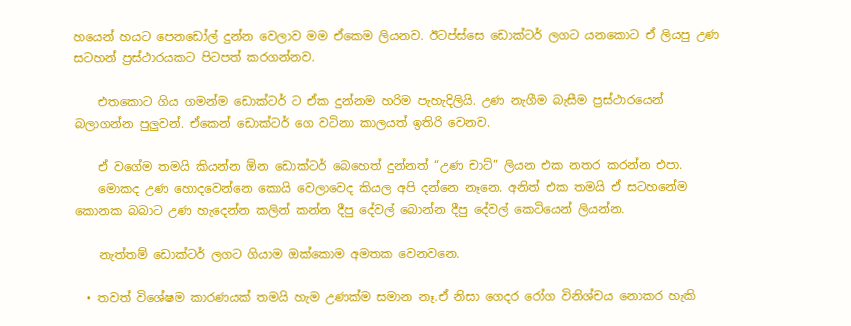හයෙන් හයට පෙනඩෝල් දුන්න වෙලාව මම ඒකෙම ලියනව. ඊටප්ස්සෙ ඩොක්ටර් ලගට යනකොට ඒ ලියපු උණ සටහන් ප්‍රස්ථාරයකට පිටපත් කරගන්නව.

    එතකොට ගිය ගමන්ම ඩොක්ටර් ට ඒක දුන්නම හරිම පැහැදිලියි. උණ නැගීම බැසීම ප්‍රස්ථාරයෙන් බලාගන්න පුලුවන්. ඒකෙන් ඩොක්ටර් ගෙ වටිනා කාලයත් ඉතිරි වෙනව.

    ඒ වගේම තමයි කියන්න ඕන ඩොක්ටර් බෙහෙත් දුන්නත් “උණ චාට්” ලියන එක නතර කරන්න එපා.
    මොකද උණ හොදවෙන්නෙ කොයි වෙලාවෙද කියල අපි දන්නෙ නෑනෙ. අනිත් එක තමයි ඒ සටහනේම කොනක බබාට උණ හැදෙන්න කලින් කන්න දීපු දේවල් බොන්න දීපු දේවල් කෙටියෙන් ලියන්න.

    නැත්තම් ඩොක්ටර් ලගට ගියාම ඔක්කොම අමතක වෙනවනෙ.

  • තවත් විශේෂම කාරණයක් තමයි හැම උණක්ම සමාන නෑ.ඒ නිසා ගෙදර රෝග විනිශ්චය නොකර හැකි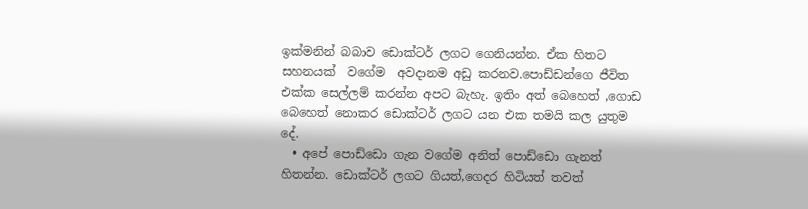ඉක්මනින් බබාව ඩොක්ටර් ලගට ගෙනියන්න. ඒක හිතට සහනයක්  වගේම  අවදානම අඩු කරනව.පොඩ්ඩන්ගෙ ජීවිත එක්ක සෙල්ලම් කරන්න අපට බැහැ. ඉතිං අත් බෙහෙත් ,ගොඩ බෙහෙත් නොකර ඩොක්ටර් ලගට යන එක තමයි කල යුතුම දේ.
  • අපේ පොඩ්ඩො ගැන වගේම අනිත් පොඩ්ඩො ගැනත් හිතන්න. ඩොක්ටර් ලගට ගියත්,ගෙදර හිටියත් තවත්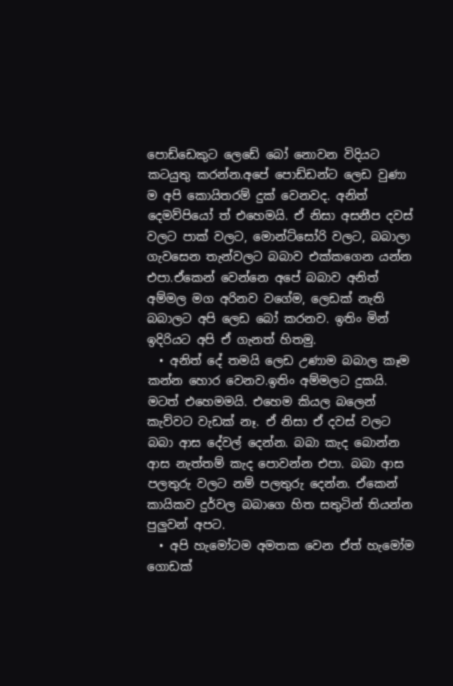පොඩ්ඩෙකුට ලෙඩේ බෝ නොවන විදියට කටයුතු කරන්න.අපේ පොඩ්ඩන්ට ලෙඩ වුණා ම අපි කොයිතරම් දුක් වෙනවද. අනිත් දෙමව්පියෝ ත් එහෙමයි. ඒ නිසා අසනීප දවස් වලට පාක් වලට, මොන්ට්සෝරි වලට, බබාලා ගැවසෙන තැන්වලට බබාව එක්කගෙන යන්න එපා.ඒකෙන් වෙන්නෙ අපේ බබාව අනිත් අම්මල මග අරිනව වගේම, ලෙඩක් නැති බබාලට අපි ලෙඩ බෝ කරනව. ඉතිං මින් ඉදිරියට අපි ඒ ගැනත් හිතමු.
  • අනිත් දේ තමයි ලෙඩ උණාම බබාල කෑම කන්න හොර වෙනව.ඉතිං අම්මලට දුකයි. මටත් එහෙමමයි. එහෙම කියල බලෙන් කැව්වට වැඩක් නෑ. ඒ නිසා ඒ දවස් වලට බබා ආස දේවල් දෙන්න. බබා කැද බොන්න ආස නැත්තම් කැද පොවන්න එපා. බබා ආස පලතුරු වලට නම් පලතුරු දෙන්න. ඒකෙන් කායිකව දුර්වල බබාගෙ හිත සතුටින් තියන්න පුලුවන් අපට.
  • අපි හැමෝටම අමතක වෙන ඒත් හැමෝම ගොඩක්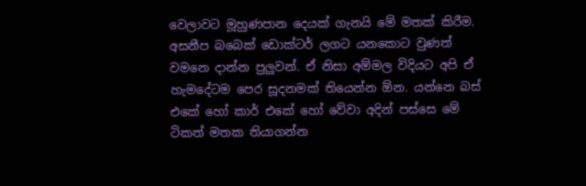වෙලාවට මූහුණපාන දෙයක් ගැනයි මේ මතක් කිරීම. අසනීප බබෙක් ඩොක්ටර් ලගට යනකොට වුණත් වමනෙ දාන්න පුලුවන්. ඒ නිසා අම්මල විදියට අපි ඒ හැමදේටම පෙර සූදනමක් තියෙන්න ඕන. යන්නෙ බස් එකේ හෝ කාර් එකේ හෝ වේවා අදින් පස්සෙ මේ ටිකත් මතක තියාගන්න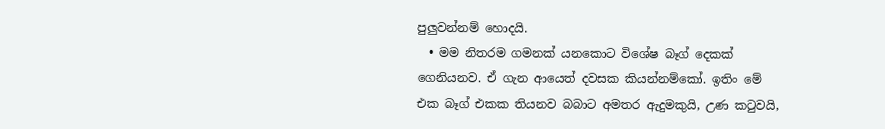පුලුවන්නම් හොදයි.
  • මම නිතරම ගමනක් යනකොට විශේෂ බෑග් දෙකක් ගෙනියනව. ඒ ගැන ආයෙත් දවසක කියන්නම්කෝ. ඉතිං මේ එක බෑග් එකක තියනව බබාට අමතර ඇදුමකුයි, උණ කටුවයි,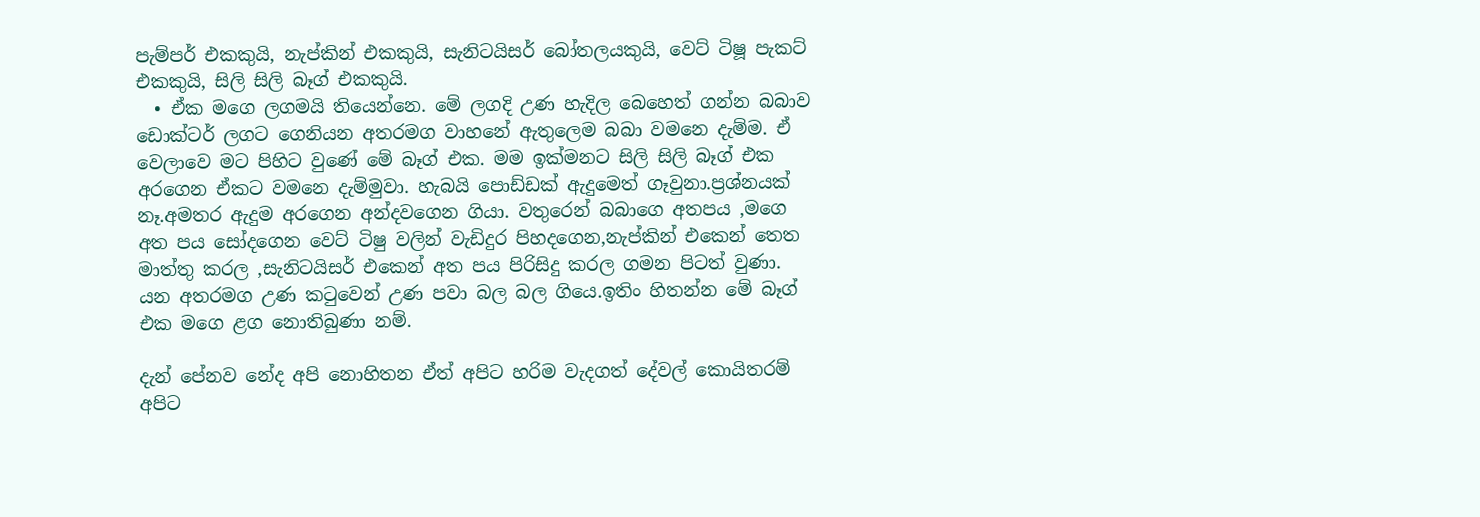පැම්පර් එකකුයි, නැප්කින් එකකුයි, සැනිටයිසර් බෝතලයකුයි, වෙට් ටිෂූ පැකට් එකකුයි, සිලි සිලි බෑග් එකකුයි.
  • ඒක මගෙ ලගමයි තියෙන්නෙ. මේ ලගදි උණ හැදිල බෙහෙත් ගන්න බබාව ඩොක්ටර් ලගට ගෙනියන අතරමග වාහනේ ඇතුලෙම බබා වමනෙ දැම්ම. ඒ වෙලාවෙ මට පිහිට වුණේ මේ බෑග් එක. මම ඉක්මනට සිලි සිලි බෑග් එක අරගෙන ඒකට වමනෙ දැම්මුවා. හැබයි පොඩ්ඩක් ඇදුමෙත් ගෑවුනා.ප්‍රශ්නයක් නෑ.අමතර ඇදුම අරගෙන අන්දවගෙන ගියා. වතුරෙන් බබාගෙ අතපය ,මගෙ අත පය සෝදගෙන වෙට් ටිෂු වලින් වැඩිදුර පිහදගෙන,නැප්කින් එකෙන් තෙත මාත්තු කරල ,සැනිටයිසර් එකෙන් අත පය පිරිසිදු කරල ගමන පිටත් වුණා. යන අතරමග උණ කටුවෙන් උණ පවා බල බල ගියෙ.ඉතිං හිතන්න මේ බෑග් එක මගෙ ළග නොතිබුණා නම්.

දැන් පේනව නේද අපි නොහිතන ඒත් අපිට හරිම වැදගත් දේවල් කොයිතරම් අපිට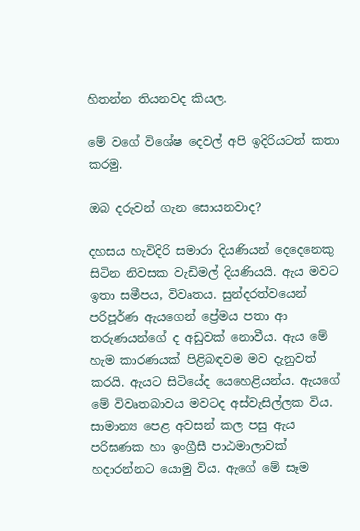හිතන්න තියනවද කියල.

මේ වගේ විශේෂ දෙවල් අපි ඉදිරියටත් කතා කරමු.

ඔබ දරුවන් ගැන සොයනවාද?

දහසය හැවිදිරි සමාරා දියණියන් දෙදෙනෙකු සිටින නිවසක වැඩිමල් දියණියයි. ඇය මවට ඉතා සමීපය, විවෘතය. සුන්දරත්වයෙන් පරිපූර්ණ ඇයගෙන් ප්‍රේමය පතා ආ තරුණයන්ගේ ද අඩුවක් නොවීය. ඇය මේ හැම කාරණයක් පිළිබඳවම මව දැනුවත් කරයි. ඇයට සිටියේද යෙහෙළියන්ය. ඇයගේ මේ විවෘතබාවය මවටද අස්වැසිල්ලක විය. සාමාන්‍ය පෙළ අවසන් කල පසු ඇය පරිඝණක හා ඉංග්‍රීසී පාඨමාලාවක් හදාරන්නට යොමු විය. ඇගේ මේ සෑම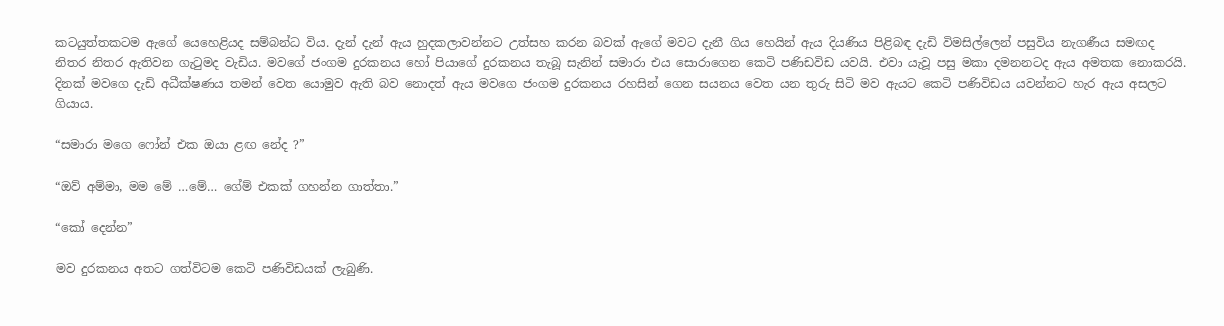කටයුත්තකටම ඇගේ යෙහෙළියද සම්බන්ධ විය. දැන් දැන් ඇය හුදකලාවන්නට උත්සහ කරන බවක් ඇගේ මවට දැනී ගිය හෙයින් ඇය දියණිය පිළිබඳ දැඩි විමසිල්ලෙන් පසුවිය නැගණීය සමඟද නිතර නිතර ඇතිවන ගැටුමද වැඩිය. මවගේ ජංගම දුරකනය හෝ පියාගේ දුරකනය තැබූ සැනින් සමාරා එය සොරාගෙන කෙටි පණිඩවිඩ යවයි. එවා යැවූ පසු මකා දමනනටද ඇය අමතක නොකරයි. දිනක් මවගෙ දැඩි අධීක්ෂණය තමන් වෙත යොමුව ඇති බව නොදත් ඇය මවගෙ ජංගම දුරකනය රහසින් ගෙන සයනය වෙත යන තුරු සිටි මව ඇයට කෙටි පණිවිඩය යවන්නට හැර ඇය අසලට ගියාය.

“සමාරා මගෙ ෆෝන් එක ඔයා ළඟ නේද ?”

“ඔව් අම්මා, මම මේ …මේ… ගේම් එකක් ගහන්න ගාත්තා.”

“කෝ දෙන්න”

මව දුරකනය අතට ගත්විටම කෙටි පණිවිඩයක් ලැබුණි.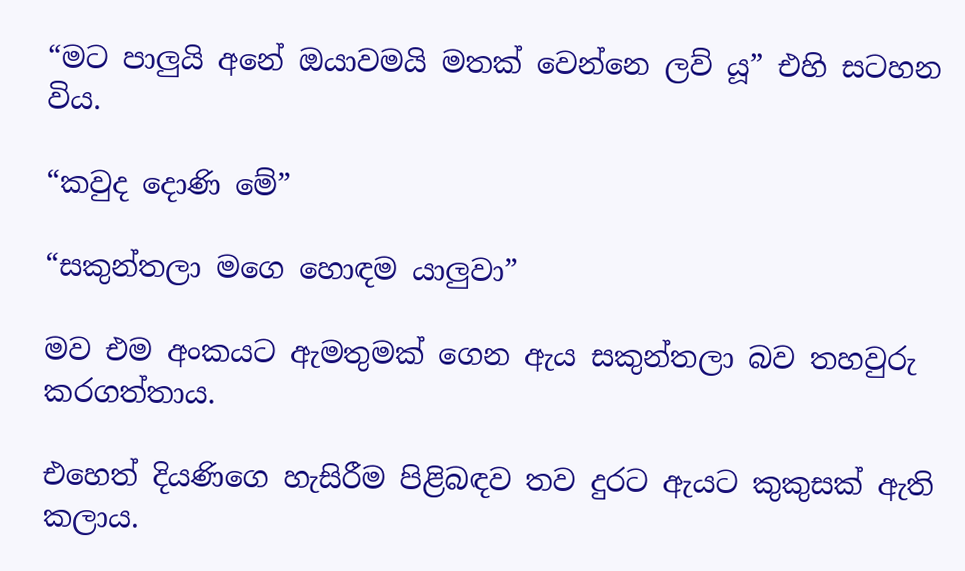“මට පාලුයි අනේ ඔයාවමයි මතක් වෙන්නෙ ලව් යූ” එහි සටහන විය.

“කවුද දොණි මේ”

“සකුන්තලා මගෙ හොඳම යාලුවා”

මව එම අංකයට ඇමතුමක් ගෙන ඇය සකුන්තලා බව තහවුරු කරගත්තාය.

එහෙත් දියණිගෙ හැසිරීම පිළිබඳව තව දුරට ඇයට කුකුසක් ඇති කලාය.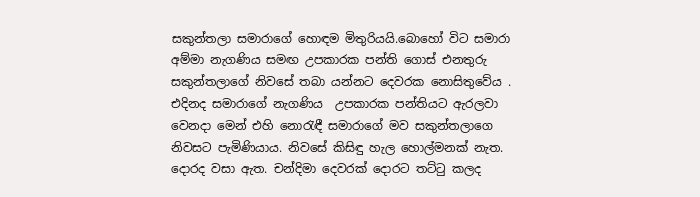සකුන්තලා සමාරාගේ හොඳම මිතුරියයි.බොහෝ විට සමාරා අම්මා නැගණිය සමඟ උපකාරක පන්ති ගොස් එනතුරු සකුන්තලාගේ නිවසේ තබා යන්නට දෙවරක නොසිතුවේය . එදිනද සමාරාගේ නැගණිය  උපකාරක පන්තියට ඇරලවා වෙනදා මෙන් එහි නොරැඳී සමාරාගේ මව සකුන්තලාගෙ නිවසට පැමිණියාය. නිවසේ කිසිඳු හැල හොල්මනක් නැත. දොරද වසා ඇත. චන්දිමා දෙවරක් දොරට තට්ටු කලද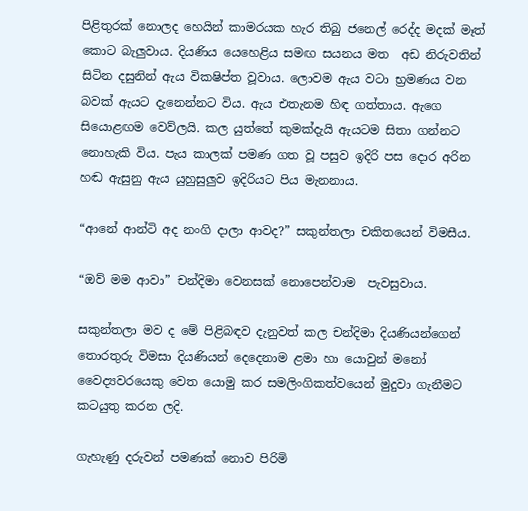පිළිතුරක් නොලද හෙයින් කාමරයක හැර තිබු ජනෙල් රෙද්ද මදක් මෑත් කොට බැලුවාය. දියණිය යෙහෙළිය සමඟ සයනය මත  අඩ නිරුවතින් සිටින දසුනින් ඇය විකෂිප්ත වූවාය. ලොවම ඇය වටා භ්‍රමණය වන බවක් ඇයට දැනෙන්නට විය. ඇය එතැනම හිඳ ගත්තාය. ඇගෙ සියොළඟම වෙව්ලයි. කල යුත්තේ කුමක්දැයි ඇයටම සිතා ගන්නට නොහැකි විය. පැය කාලක් පමණ ගත වූ පසුව ඉදිරි පස දොර අරින හඬ ඇසුනු ඇය යුහුසුලුව ඉදිරියට පිය මැනනාය.

“ආනේ ආන්ටි අද නංගි දාලා ආවද?” සකුන්තලා චකිතයෙන් විමසීය.

“ඔව් මම ආවා” චන්දිමා වෙනසක් නොපෙන්වාම  පැවසුවාය.

සකුන්තලා මව ද මේ පිළිබඳව දැනුවත් කල චන්දිමා දියණියන්ගෙන් තොරතුරු විමසා දියණියන් දෙදෙනාම ළමා හා යොවුන් මනෝ වෛද්‍යවරයෙකු වෙත යොමු කර සමලිංගිකත්වයෙන් මුදුවා ගැනීමට කටයුතු කරන ලදි.

ගැහැණු දරුවන් පමණක් නොව පිරිමි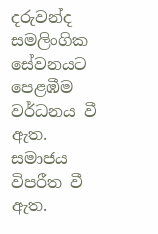දරුවන්ද සමලිංගික සේවනයට පෙළඹීම වර්ධනය වී ඇත. සමාජය විපරීත වී ඇත.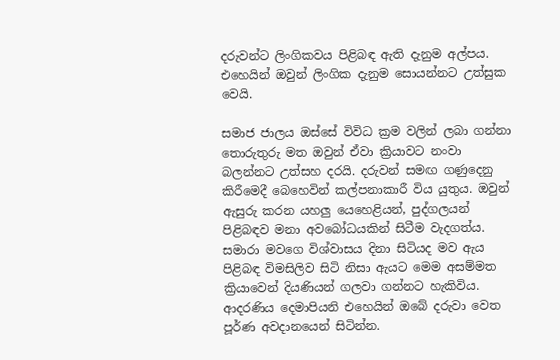දරුවන්ට ලිංගිකවය පිළිබඳ ඇති දැනුම අල්පය. එහෙයින් ඔවුන් ලිංගික දැනුම සොයන්නට උත්සුක වෙයි.

සමාජ ජාලය ඔස්සේ විවිධ ක්‍රම වලින් ලබා ගන්නා තොරුතුරු මත ඔවුන් ඒවා ක්‍රියාවට නංවා බලන්නට උත්සහ දරයි. දරුවන් සමඟ ගණුදෙනු කිරීමෙදී බෙහෙවින් කල්පනාකාරී විය යුතුය. ඔවුන් ඇසුරු කරන යහලු යෙහෙළියන්, පුද්ගලයන් පිළිබඳව මනා අවබෝධයකින් සිටීම වැදගත්ය. සමාරා මවගෙ විශ්වාසය දිනා සිටියද මව ඇය පිළිබඳ විමසිලිව සිටි නිසා ඇයට මෙම අසම්මත ක්‍රියාවෙන් දියණියන් ගලවා ගන්නට හැකිවිය. ආදරණිය දෙමාපියනි එහෙයින් ඔබේ දරුවා වෙත පූර්ණ අවදානයෙන් සිටින්න.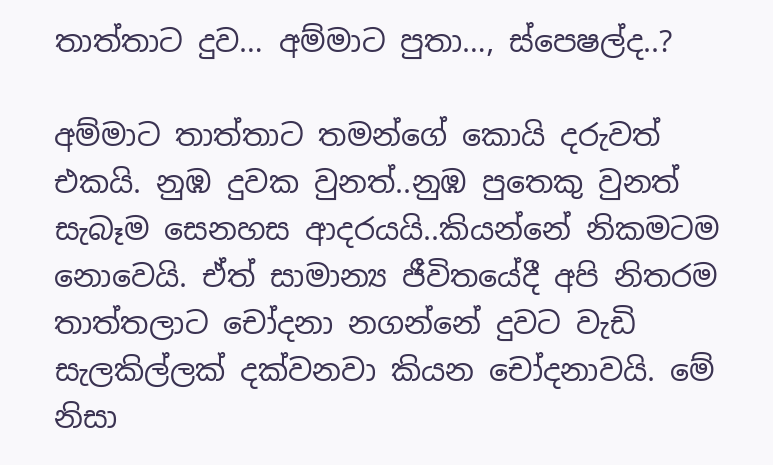තාත්තාට දුව… අම්මාට පුතා…, ස්පෙෂල්ද..?

අම්මාට තාත්තාට තමන්ගේ කොයි දරුවත් එකයි. නුඹ දුවක වුනත්..නුඹ පුතෙකු වුනත් සැබෑම සෙනහස ආදරයයි..කියන්නේ නිකමටම නොවෙයි. ඒත් සාමාන්‍ය ජීවිතයේදී අපි නිතරම තාත්තලාට චෝදනා නගන්නේ දුවට වැඩි සැලකිල්ලක් දක්වනවා කියන චෝදනාවයි. මේ නිසා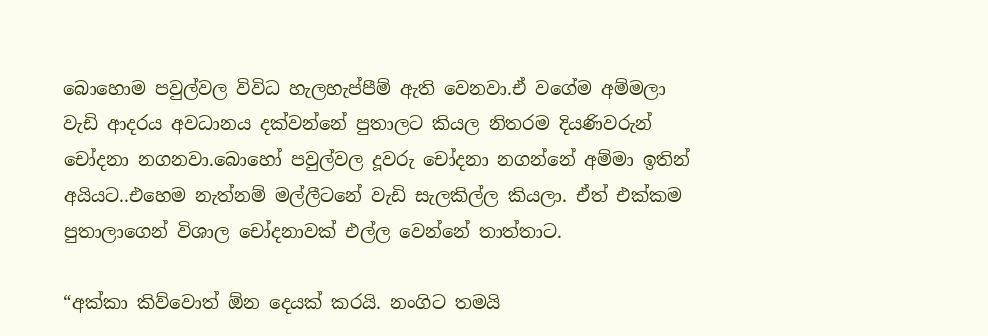බොහොම පවුල්වල විවිධ හැලහැප්පීම් ඇති වෙනවා.ඒ වගේම අම්මලා වැඩි ආදරය අවධානය දක්වන්නේ පුතාලට කියල නිතරම දියණිවරුන් චෝදනා නගනවා.බොහෝ පවුල්වල දූවරු චෝදනා නගන්නේ අම්මා ඉතින් අයියට..එහෙම නැත්නම් මල්ලීටනේ වැඩි සැලකිල්ල කියලා. ඒත් එක්කම පුතාලාගෙන් විශාල චෝදනාවක් එල්ල වෙන්නේ තාත්තාට.

“අක්කා කිව්වොත් ඕන දෙයක් කරයි. නංගිට තමයි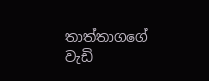තාත්තාගගේ වැඩි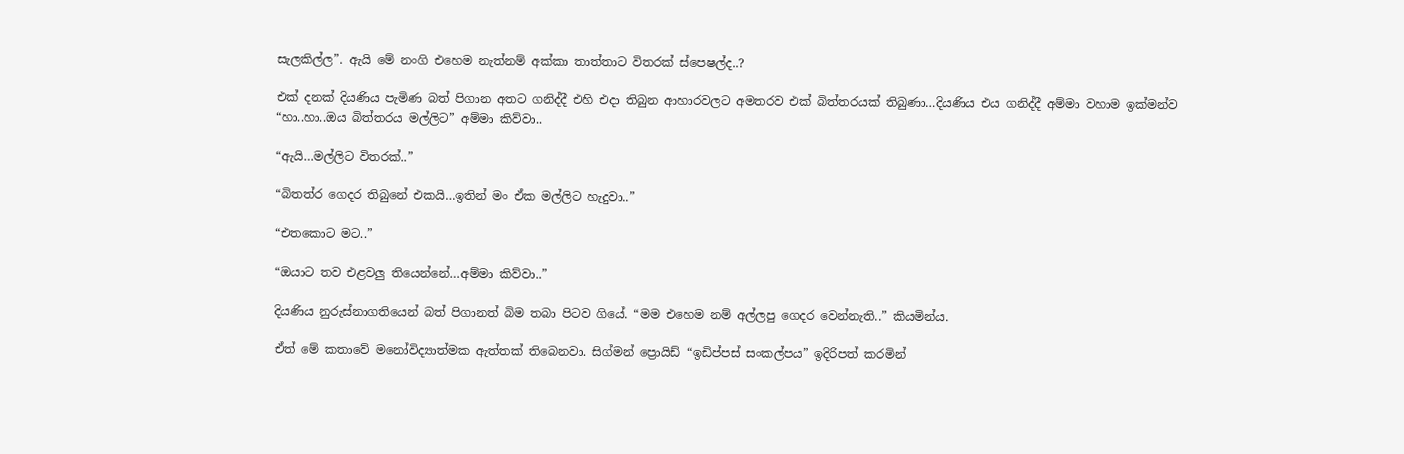සැලකිල්ල”. ඇයි මේ නංගි එහෙම නැත්නම් අක්කා තාත්තාට විතරක් ස්පෙෂල්ද..?

එක් දනක් දියණිය පැමිණ බත් පිගාන අතට ගනිද්දී එහි එදා තිබුන ආහාරවලට අමතරව එක් බිත්තරයක් තිබුණා…දියණිය එය ගනිද්දී අම්මා වහාම ඉක්මන්ව “හා..හා..ඔය බිත්තරය මල්ලිට” අම්මා කිව්වා..

“ඇයි…මල්ලිට විතරක්..”

“බිතත්ර ගෙදර තිබුනේ එකයි…ඉතින් මං ඒක මල්ලිට හැදුවා..”

“එතකොට මට..”

“ඔයාට තව එළවලු තියෙන්නේ…අම්මා කිව්වා..”

දියණිය නුරුස්නාගතියෙන් බත් පිගානත් බිම තබා පිටව ගියේ. “මම එහෙම නම් අල්ලපු ගෙදර වෙන්නැති..” කියමින්ය.

ඒත් මේ කතාවේ මනෝවිද්‍යාත්මක ඇත්තක් තිබෙනවා. සිග්මන් ප්‍රොයිඩ් “ඉඩිප්පස් සංකල්පය” ඉදිරිපත් කරමින්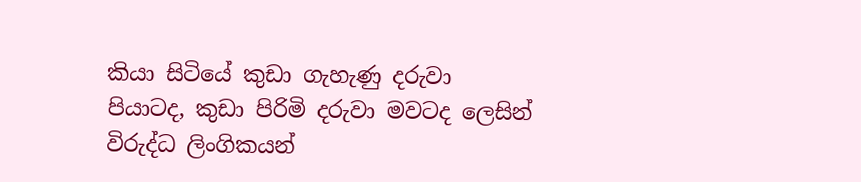කියා සිටියේ කුඩා ගැහැණු දරුවා පියාටද, කුඩා පිරිමි දරුවා මවටද ලෙසින් විරුද්ධ ලිංගිකයන්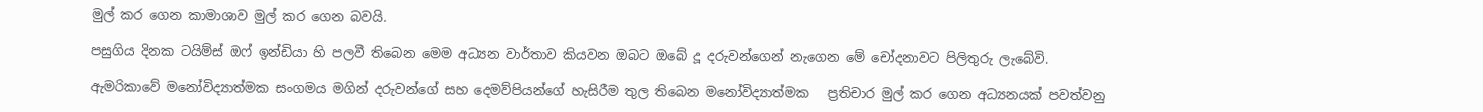මුල් කර ගෙන කාමාශාව මුල් කර ගෙන බවයි.

පසුගිය දිනක ටයිම්ස් ඔෆ් ඉන්ඩියා හි පලවී තිබෙන මෙම අධ්‍යන වාර්තාව කියවන ඔබට ඔබේ දූ දරුවන්ගෙන් නැගෙන මේ චෝදනාවට පිලිතුරු ලැබේවි.

ඇමරිකාවේ මනෝවිද්‍යාත්මක සංගමය මගින් දරුවන්ගේ සහ දෙමව්පියන්ගේ හැසිරීම තුල තිබෙන මනෝවිද්‍යාත්මක   ප්‍රතිචාර මුල් කර ගෙන අධ්‍යනයක් පවත්වනු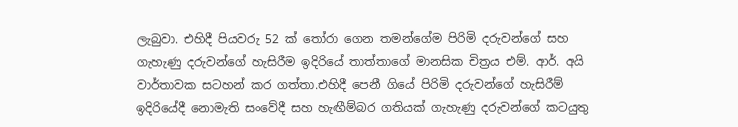ලැබුවා. එහිදී පියවරු 52 ක් තෝරා ගෙන තමන්ගේම පිරිමි දරුවන්ගේ සහ ගැහැණු දරුවන්ගේ හැසිරීම ඉදිරියේ තාත්තාගේ මානසික චිත්‍රය එම්. ආර්. අයි  වාර්තාවක සටහන් කර ගත්තා.එහිදී පෙනී ගියේ පිරිමි දරුවන්ගේ හැසිරීම් ඉදිරියේදී නොමැති සංවේදී සහ හැඟීම්බර ගතියක් ගැහැණු දරුවන්ගේ කටයුතු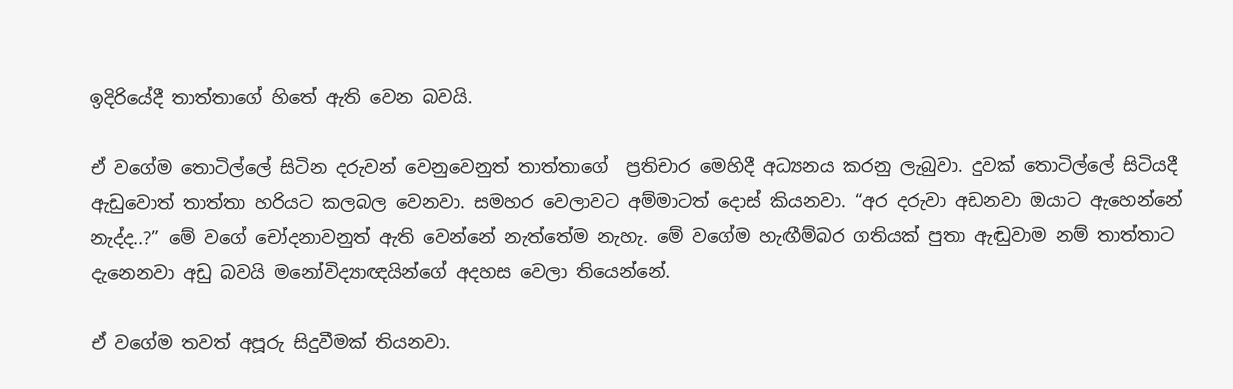ඉදිරියේදී තාත්තාගේ හිතේ ඇති වෙන බවයි.

ඒ වගේම තොටිල්ලේ සිටින දරුවන් වෙනුවෙනුත් තාත්තාගේ  ප්‍රතිචාර මෙහිදී අධ්‍යනය කරනු ලැබුවා. දුවක් තොටිල්ලේ සිටියදී ඇඩුවොත් තාත්තා හරියට කලබල වෙනවා. සමහර වෙලාවට අම්මාටත් දොස් කියනවා. “අර දරුවා අඩනවා ඔයාට ඇහෙන්නේ නැද්ද..?” මේ වගේ චෝදනාවනුත් ඇති වෙන්නේ නැත්තේම නැහැ. මේ වගේම හැඟීම්බර ගතියක් පුතා ඇඬුවාම නම් තාත්තාට දැනෙනවා අඩු බවයි මනෝවිද්‍යාඥයින්ගේ අදහස වෙලා තියෙන්නේ.

ඒ වගේම තවත් අපූරු සිදුවීමක් තියනවා.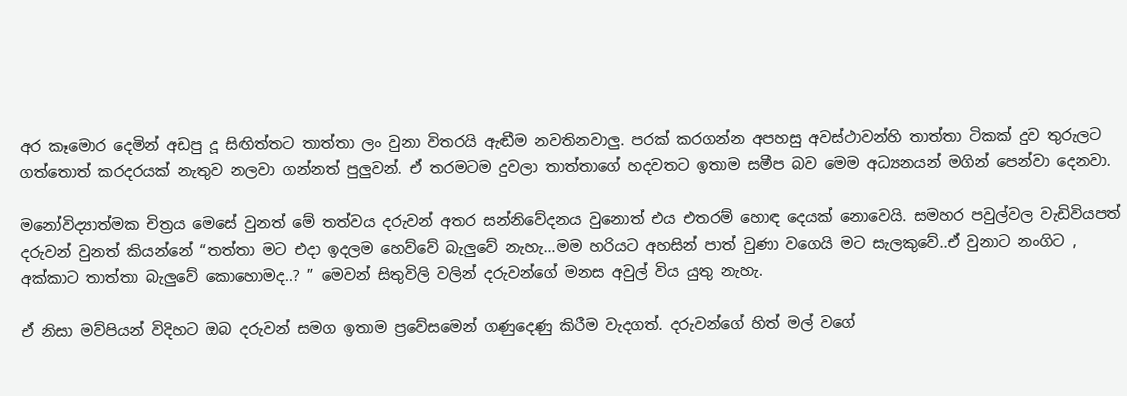අර කෑමොර දෙමින් අඩපු දූ සිඟිත්තට තාත්තා ලං වුනා විතරයි ඇඬීම නවතිනවාලු. පරක් කරගන්න අපහසු අවස්ථාවන්හි තාත්තා ටිකක් දුව තුරුලට ගත්තොත් කරදරයක් නැතුව නලවා ගන්නත් පුලුවන්. ඒ තරමටම දුවලා තාත්තාගේ හදවතට ඉතාම සමීප බව මෙම අධ්‍යනයන් මගින් පෙන්වා දෙනවා.

මනෝවිද්‍යාත්මක චිත්‍රය මෙසේ වුනත් මේ තත්වය දරුවන් අතර සන්නිවේදනය වුනොත් එය එතරම් හොඳ දෙයක් නොවෙයි. සමහර පවුල්වල වැඩිවියපත් දරුවන් වුනත් කියන්නේ “තත්තා මට එදා ඉදලම හෙව්වේ බැලුවේ නැහැ…මම හරියට අහසින් පාත් වුණා වගෙයි මට සැලකුවේ..ඒ වුනාට නංගිට , අක්කාට තාත්තා බැලුවේ කොහොමද..? ” මෙවන් සිතුවිලි වලින් දරුවන්ගේ මනස අවුල් විය යුතු නැහැ.

ඒ නිසා මව්පියන් විදිහට ඔබ දරුවන් සමග ඉතාම ප්‍රවේසමෙන් ගණුදෙණු කිරීම වැදගත්. දරුවන්ගේ හිත් මල් වගේ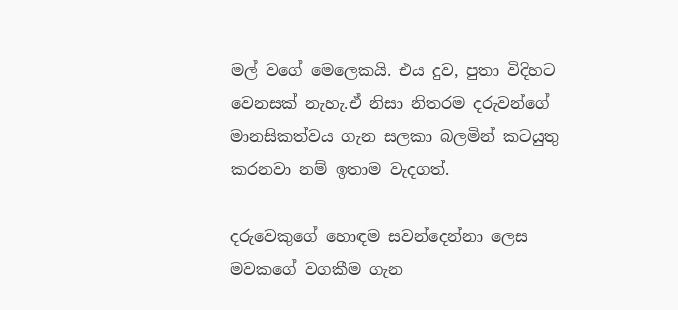මල් වගේ මෙලෙකයි. එය දුව, පුතා විදිහට වෙනසක් නැහැ.ඒ නිසා නිතරම දරුවන්ගේ මානසිකත්වය ගැන සලකා බලමින් කටයුතු කරනවා නම් ඉතාම වැදගත්.

දරුවෙකුගේ හොඳම සවන්දෙන්නා ලෙස මවකගේ වගකීම ගැන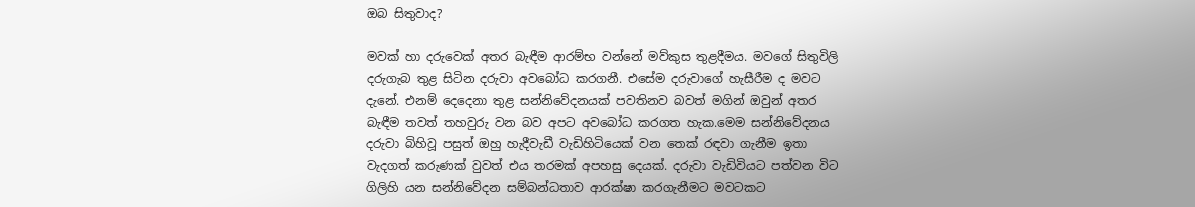ඔබ සිතුවාද?

මවක් හා දරුවෙක් අතර බැඳීම ආරම්භ වන්නේ මව්කුස තුළදීමය. මවගේ සිතුවිලි දරුගැබ තුළ සිටින දරුවා අවබෝධ කරගනී. එසේම දරුවාගේ හැසීරීම ද මවට දැනේ. එනම් දෙදෙනා තුළ සන්නිවේදනයක් පවතිනව බවත් මගින් ඔවුන් අතර බැඳීම තවත් තහවුරු වන බව අපට අවබෝධ කරගත හැක.මෙම සන්නිවේදනය දරුවා බිහිවූ පසුත් ඔහු හැදීවැඩී වැඩිහිටියෙක් වන තෙක් රඳවා ගැනීම ඉතා වැදගත් කරුණක් වුවත් එය තරමක් අපහසු දෙයක්. දරුවා වැඩිවියට පත්වන විට ගිලිහි යන සන්නිවේදන සම්බන්ධතාව ආරක්ෂා කරගැනීමට මවටකට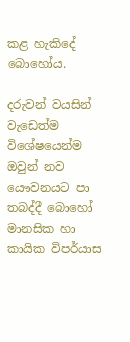කළ හැකිදේ බොහෝය.

දරුවන් වයසින් වැඩෙත්ම විශේෂයෙන්ම ඔවුන් නව යෞවනයට පා තබද්දී බොහෝ මානසික හා කායික විපර්යාස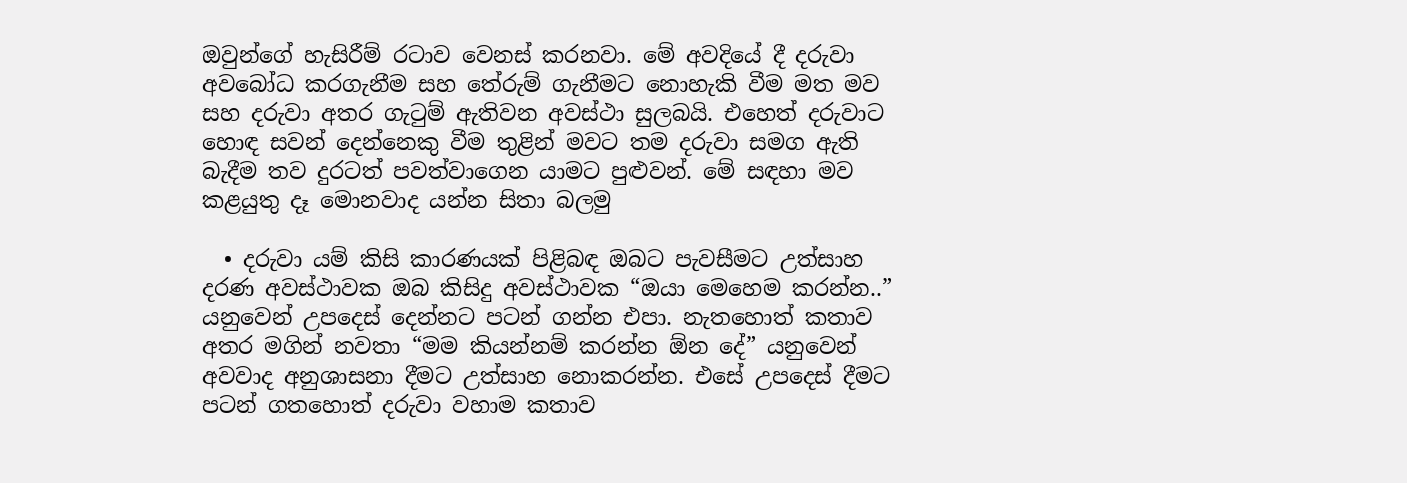ඔවුන්ගේ හැසිරීම් රටාව වෙනස් කරනවා. මේ අවදියේ දී දරුවා අවබෝධ කරගැනීම සහ තේරුම් ගැනීමට නොහැකි වීම මත මව සහ දරුවා අතර ගැටුම් ඇතිවන අවස්ථා සුලබයි. එහෙත් දරුවාට හොඳ සවන් දෙන්නෙකු වීම තුළින් මවට තම දරුවා සමග ඇති බැදීම තව දුරටත් පවත්වාගෙන යාමට පුළුවන්. මේ සඳහා මව කළයුතු දෑ මොනවාද යන්න සිතා බලමු

  • දරුවා යම් කිසි කාරණයක් පිළිබඳ ඔබට පැවසීමට උත්සාහ දරණ අවස්ථාවක ඔබ කිසිදු අවස්ථාවක “ඔයා මෙහෙම කරන්න..” යනුවෙන් උපදෙස් දෙන්නට පටන් ගන්න එපා. නැතහොත් කතාව අතර මගින් නවතා “මම කියන්නම් කරන්න ඕන දේ” යනුවෙන් අවවාද අනුශාසනා දීමට උත්සාහ නොකරන්න. එසේ උපදෙස් දීමට පටන් ගතහොත් දරුවා වහාම කතාව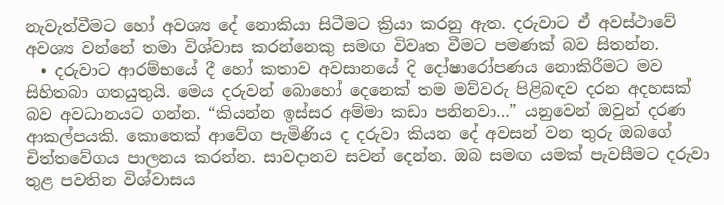නැවැත්වීමට හෝ අවශ්‍ය දේ නොකියා සිටීමට ක්‍රියා කරනු ඇත. දරුවාට ඒ අවස්ථාවේ අවශ්‍ය වන්නේ තමා විශ්වාස කරන්නෙකු සමඟ විවෘත වීමට පමණක් බව සිතන්න.
  • දරුවාට ආරම්භයේ දී හෝ කතාව අවසානයේ දි දෝෂාරෝපණය නොකිරීමට මව සිහිතබා ගතයුතුයි. මෙය දරුවන් බොහෝ දෙනෙක් තම මව්වරු පිළිබඳව දරන අදහසක් බව අවධානයට ගන්න. “කියන්න ඉස්සර අම්මා කඩා පනිනවා…” යනුවෙන් ඔවුන් දරණ ආකල්පයකි. කොතෙක් ආවේග පැමිණිය ද දරුවා කියන දේ අවසන් වන තුරු ඔබගේ චිත්තවේගය පාලනය කරන්න. සාවදානව සවන් දෙන්න. ඔබ සමඟ යමක් පැවසීමට දරුවා තුළ පවතින විශ්වාසය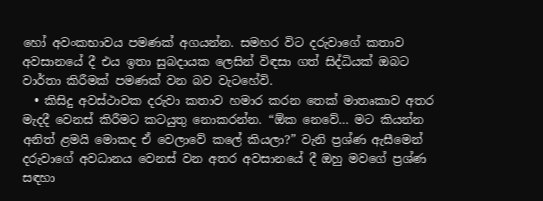හෝ අවංකභාවය පමණක් අගයන්න. සමහර විට දරුවාගේ කතාව අවසානයේ දී එය ඉතා සුබදායක ලෙසින් විඳසා ගත් සිද්ධියක් ඔබට වාර්තා කිරීමක් පමණක් වන බව වැටහේවි.
  • කිසිදු අවස්ථාවක දරුවා කතාව හමාර කරන තෙක් මාතෘකාව අතර මැදදී වෙනස් කිරීමට කටයුතු නොකරන්න. “ඕක නෙවේ… මට කියන්න අනිත් ළමයි මොකද ඒ වෙලාවේ කලේ කියලා?” වැනි ප්‍රශ්ණ ඇසීමෙන් දරුවාගේ අවධානය වෙනස් වන අතර අවසානයේ දී ඔහු මවගේ ප්‍රශ්ණ සඳහා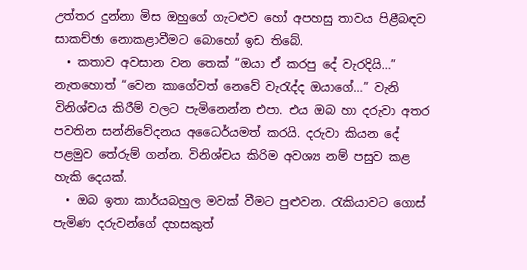උත්තර දුන්නා මිස ඔහුගේ ගැටළුව හෝ අපහසු තාවය පිළීබඳව සාකච්ඡා නොකළාවීමට බොහෝ ඉඩ තිබේ.
  • කතාව අවසාන වන තෙක් “ඔයා ඒ කරපු දේ වැරදියි…” නැතහොත් “වෙන කාගේවත් නෙවේ වැරැද්ද ඔයාගේ…” වැනි විනිශ්චය කිරීම් වලට පැමිනෙන්න එපා. එය ඔබ හා දරුවා අතර පවතින සන්නිවේදනය අධෛර්යමත් කරයි. දරුවා කියන දේ පළමුව තේරුම් ගන්න. විනිශ්චය කිරිම අවශ්‍ය නම් පසුව කළ හැකි දෙයක්.
  • ඔබ ඉතා කාර්යබහුල මවක් වීමට පුළුවන. රැකියාවට ගොස් පැමිණ දරුවන්ගේ දහසකුත්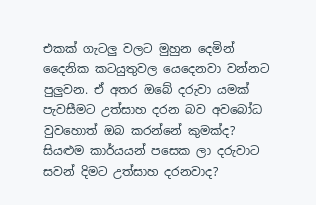එකක් ගැටලු වලට මුහුන දෙමින් දෛනික කටයුතුවල යෙදෙනවා වන්නට පුලුවන. ඒ අතර ඔබේ දරුවා යමක් පැවසීමට උත්සාහ දරන බව අවබෝධ වුවහොත් ඔබ කරන්නේ කුමක්ද? සියළුම කාර්යයන් පසෙක ලා දරුවාට සවන් දිමට උත්සාහ දරනවාද?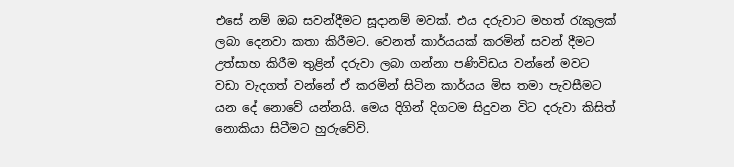එසේ නම් ඔබ සවන්දීමට සූදානම් මවක්. එය දරුවාට මහත් රැකුලක් ලබා දෙනවා කතා කිරීමට. වෙනත් කාර්යයක් කරමින් සවන් දීමට උත්සාහ කිරීම තුළින් දරුවා ලබා ගන්නා පණිවිඩය වන්නේ මවට වඩා වැදගත් වන්නේ ඒ කරමින් සිටින කාර්යය මිස තමා පැවසීමට යන දේ නොවේ යන්නයි. මෙය දිගින් දිගටම සිදුවන විට දරුවා කිසිත් නොකියා සිටීමට හුරුවේවි.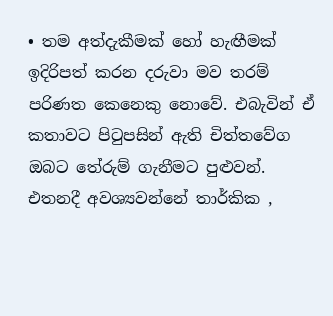• තම අත්දැකීමක් හෝ හැඟීමක් ඉදිරිපත් කරන දරුවා මව තරම් පරිණත කෙනෙකු නොවේ. එබැවින් ඒ කතාවට පිටුපසින් ඇති චිත්තවේග ඔබට තේරුම් ගැනීමට පුළුවන්. එතනදී අවශ්‍යවන්නේ තාර්කික ,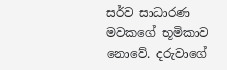සර්ව සාධාරණ මවකගේ භූමිකාව නොවේ. දරුවාගේ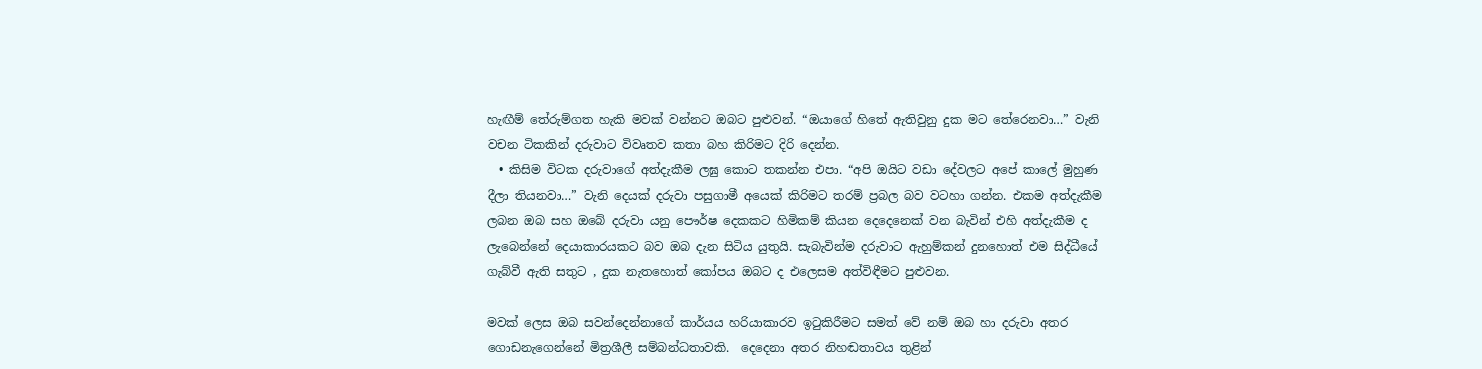හැඟීම් තේරුම්ගත හැකි මවක් වන්නට ඔබට පුළුවන්. “ඔයාගේ හිතේ ඇතිවුනු දුක මට තේරෙනවා…” වැනි වචන ටිකකින් දරුවාට විවෘතව කතා බහ කිරිමට දිරි දෙන්න.
  • කිසිම විටක දරුවාගේ අත්දැකීම ලඝු කොට තකන්න එපා. “අපි ඔයිට වඩා දේවලට අපේ කාලේ මුහුණ දීලා තියනවා…” වැනි දෙයක් දරුවා පසුගාමී අයෙක් කිරිමට තරම් ප්‍රබල බව වටහා ගන්න. එකම අත්දැකීම ලබන ඔබ සහ ඔබේ දරුවා යනු පෞර්ෂ දෙකකට හිමිකම් කියන දෙදෙනෙක් වන බැවින් එහි අත්දැකීම ද ලැබෙන්නේ දෙයාකාරයකට බව ඔබ දැන සිටිය යුතුයි. සැබැවින්ම දරුවාට ඇහුම්කන් දුනහොත් එම සිද්ධීයේ ගැබ්වී ඇති සතුට , දුක නැතහොත් කෝපය ඔබට ද එලෙසම අත්විඳීමට පුළුවන.

මවක් ලෙස ඔබ සවන්දෙන්නාගේ කාර්යය හරියාකාරව ඉටුකිරීමට සමත් වේ නම් ඔබ හා දරුවා අතර ගොඩනැගෙන්‍නේ මිත්‍රශීලී සම්බන්ධතාවකි.  දෙදෙනා අතර නිහඬතාවය තුළින්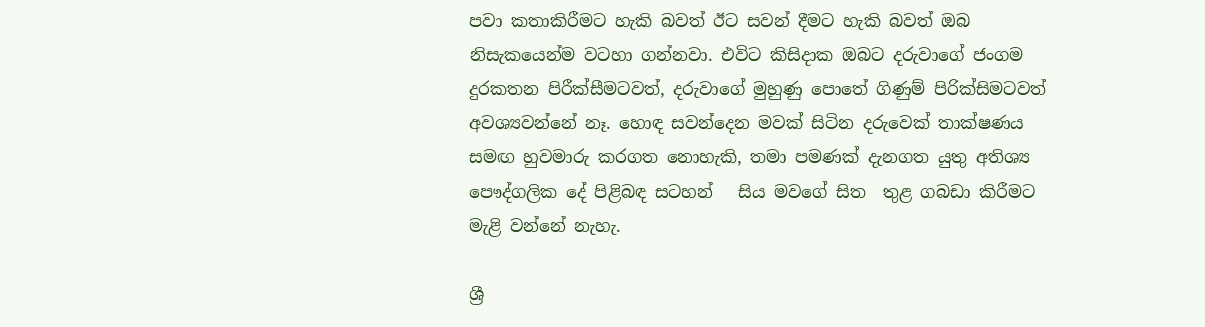පවා කතාකිරීමට හැකි බවත් ඊට සවන් දීමට හැකි බවත් ඔබ නිසැකයෙන්ම වටහා ගන්නවා. එවිට කිසිදාක ඔබට දරුවාගේ ජංගම දුරකතන පිරීක්සීමටවත්, දරුවාගේ මුහුණු පොතේ ගිණුම් පිරික්සිමටවත් අවශ්‍යවන්නේ නෑ. හොඳ සවන්දෙන මවක් සිටින දරුවෙක් තාක්ෂණය සමඟ හුවමාරු කරගත නොහැකි, තමා පමණක් දැනගත යුතු අතිශ්‍ය පෞද්ගලික දේ පිළිබඳ සටහන්   සිය මවගේ සිත  තුළ ගබඩා කිරීමට මැළි වන්නේ නැහැ.

ශ්‍රී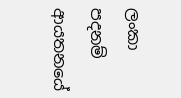ලංකා පදනම් ආයතනයේ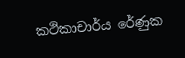කථිකාචාර්ය රේණුක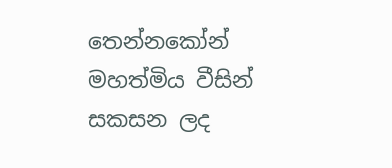තෙන්නකෝන් මහත්මිය වීසින් සකසන ලද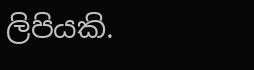ලිපියකි.